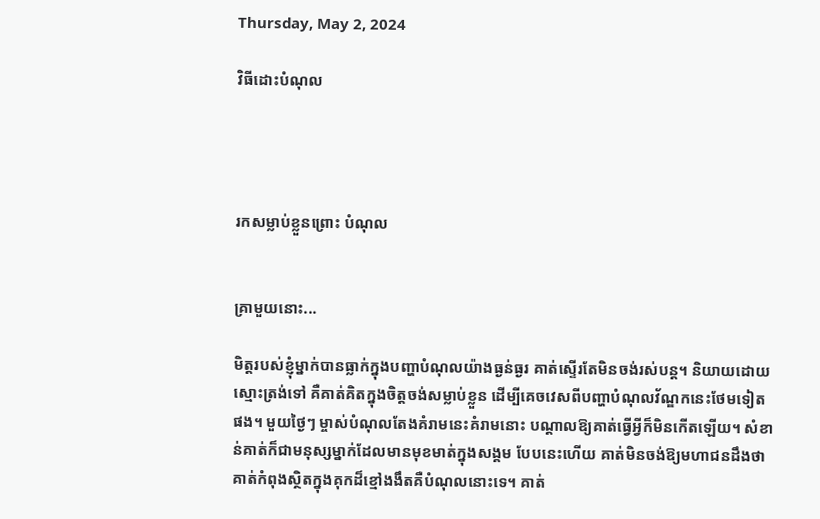Thursday, May 2, 2024

វិធីដោះបំណុល




រកសម្លាប់ខ្លួនព្រោះ បំណុល


គ្រាមួយនោះ...

មិត្តរបស់ខ្ញុំម្នាក់បានធ្លាក់ក្នុងបញ្ហាបំណុលយ៉ាងធ្ងន់ធ្ងរ គាត់ស្ទើរតែមិនចង់រស់បន្ត។ និយាយដោយស្មោះត្រង់ទៅ គឺគាត់គិតក្នុងចិត្តចង់សម្លាប់ខ្លួន ដើម្បីគេចវេសពីបញ្ហាបំណុលវ័ណ្ឌកនេះថែមទៀតផង។ មួយថ្ងៃៗ ម្ចាស់បំណុលតែងគំរាមនេះគំរាមនោះ បណ្ដាលឱ្យគាត់ធ្វើអ្វីក៏មិនកើតឡើយ។ សំខាន់គាត់ក៏ជាមនុស្សម្នាក់ដែលមានមុខមាត់ក្នុងសង្គម បែបនេះហើយ គាត់មិនចង់ឱ្យមហាជនដឹងថាគាត់កំពុងស្ថិតក្នុងគុកដ៏ខ្មៅងងឹតគឺបំណុលនោះទេ។ គាត់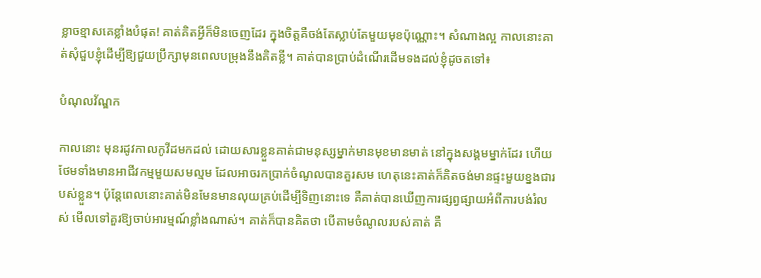ខ្លាចខ្មាសគេខ្លាំងបំផុត! គាត់គិតអ្វីក៏មិនចេញដែរ ក្នុងចិត្តគឺចង់តែស្លាប់តែមួយមុខប៉ុណ្ណោះ។ សំណាងល្អ កាលនោះគាត់សុំជួបខ្ញុំដើម្បីឱ្យជួយប្រឹក្សាមុនពេលបម្រុងនឹងគិតខ្លី។ គាត់បានប្រាប់ដំណើរដើមទងដល់ខ្ញុំដូចតទៅ៖

បំណុលវ័ណ្ឌក

កាលនោះ មុនរដូវកាលកូវីដមកដល់ ដោយសារខ្លួនគាត់ជាមនុស្សម្នាក់មានមុខមានមាត់ នៅក្នុងសង្គមម្នាក់ដែរ ហើយថែមទាំងមានអាជីវកម្មមួយសមល្មម ដែលអាចរកប្រាក់ចំណូលបានគួរសម ហេតុនេះគាត់ក៏គិតចង់មានផ្ទះមួយខ្នងជារបស់ខ្លួន។ ប៉ុន្តែពេលនោះគាត់មិនមែនមានលុយគ្រប់ដើម្បីទិញនោះទេ គឺគាត់បានឃើញការផ្សព្វផ្សាយអំពីការបង់រំលស់ មើលទៅគួរឱ្យចាប់អារម្មណ៍ខ្លាំងណាស់។ គាត់ក៏បានគិតថា បើតាមចំណូលរបស់គាត់ គឺ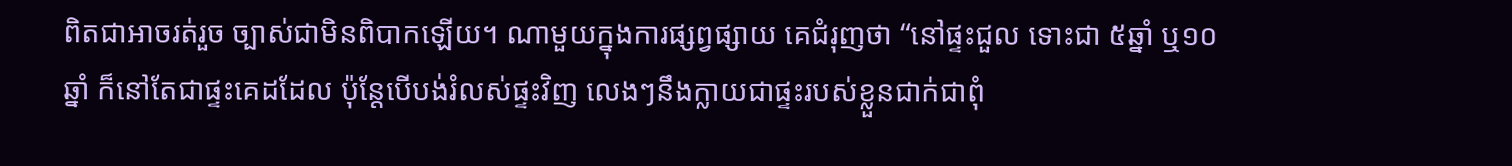ពិតជាអាចរត់រួច ច្បាស់ជាមិនពិបាកឡើយ។ ណាមួយក្នុងការផ្សព្វផ្សាយ គេជំរុញថា “នៅផ្ទះជួល ទោះជា ៥ឆ្នាំ ឬ១០ឆ្នាំ ក៏នៅតែជាផ្ទះគេដដែល ប៉ុន្តែបើបង់រំលស់ផ្ទះវិញ លេងៗនឹងក្លាយជាផ្ទះរបស់ខ្លួនជាក់ជាពុំ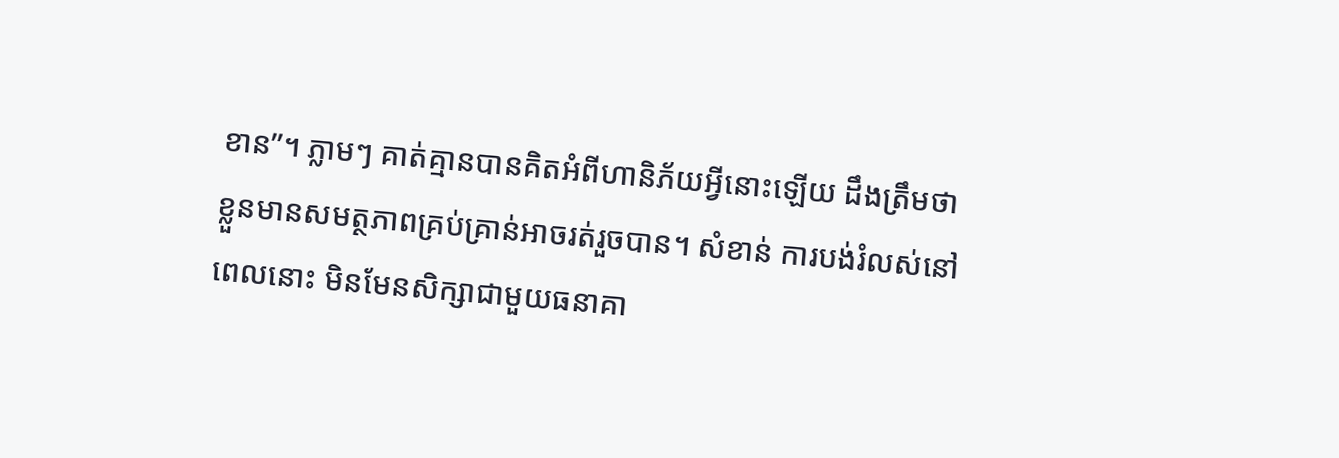ខាន”។ ភ្លាមៗ គាត់គ្មានបានគិតអំពីហានិភ័យអ្វីនោះឡើយ ដឹងត្រឹមថា ខ្លួនមានសមត្ថភាពគ្រប់គ្រាន់អាចរត់រួចបាន។ សំខាន់ ការបង់រំលស់នៅពេលនោះ មិនមែនសិក្សាជាមួយធនាគា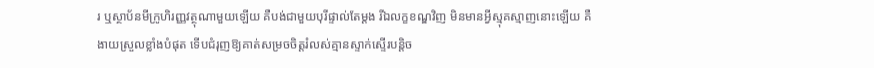រ ឬស្ថាប័នមីក្រូហិរញ្ញវត្ថុណាមួយឡើយ គឺបង់ជាមួយបុរីផ្ទាល់តែម្ដង រីឯលក្ខខណ្ឌវិញ មិនមានអ្វីស្មុគស្មាញនោះឡើយ គឺងាយស្រួលខ្លាំងបំផុត ទើបជំរុញឱ្យគាត់សម្រចចិត្តរំលស់គ្មានស្ទាក់ស្ទើរបន្តិច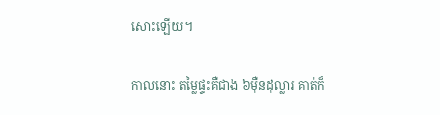សោះឡើយ។

កាលនោះ តម្លៃផ្ទះគឺជាង ៦ម៉ឺនដុល្លារ គាត់ក៏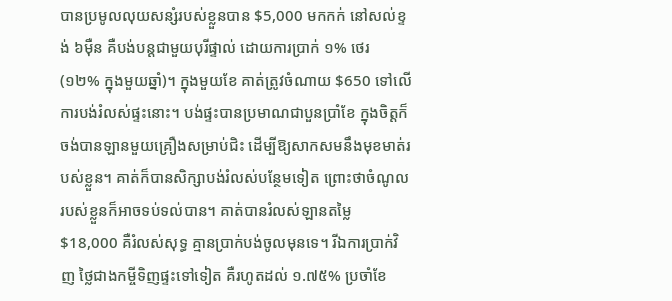បានប្រមូលលុយសន្សំរបស់ខ្លួនបាន $5,000 មកកក់ នៅសល់ខ្ទង់ ៦ម៉ឺន គឺបង់បន្តជាមួយបុរីផ្ទាល់ ដោយការប្រាក់ ១% ថេរ (១២% ក្នុងមួយឆ្នាំ)។ ក្នុងមួយខែ គាត់ត្រូវចំណាយ $650 ទៅលើការបង់រំលស់ផ្ទះនោះ។ បង់ផ្ទះបានប្រមាណជាបួនប្រាំខែ ក្នុងចិត្តក៏ចង់បានឡានមួយគ្រឿងសម្រាប់ជិះ ដើម្បីឱ្យសាកសមនឹងមុខមាត់របស់ខ្លួន។ គាត់ក៏បានសិក្សាបង់រំលស់បន្ថែមទៀត ព្រោះថាចំណូលរបស់ខ្លួនក៏អាចទប់ទល់បាន។ គាត់បានរំលស់ឡានតម្លៃ $18,000 គឺរំលស់សុទ្ធ គ្មានប្រាក់បង់ចូលមុនទេ។ រីឯការប្រាក់វិញ ថ្លៃជាងកម្ចីទិញផ្ទះទៅទៀត គឺរហូតដល់ ១.៧៥% ប្រចាំខែ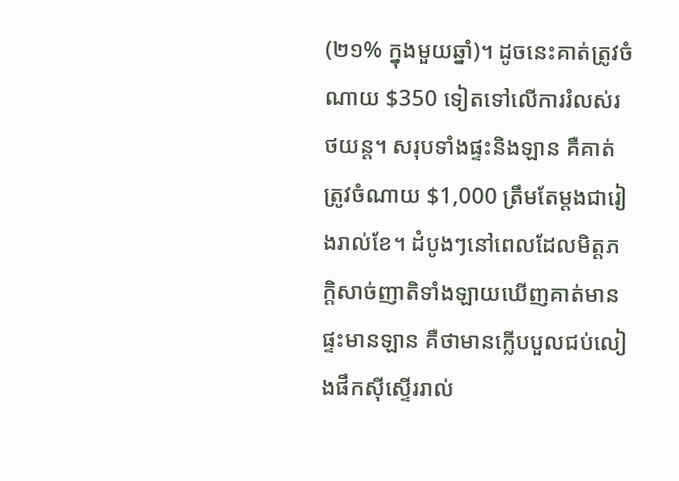(២១% ក្នុងមួយឆ្នាំ)។ ដូចនេះគាត់ត្រូវចំណាយ $350 ទៀតទៅលើការរំលស់រថយន្ត។ សរុបទាំងផ្ទះនិងឡាន គឺគាត់ត្រូវចំណាយ $1,000 ត្រឹមតែម្ដងជារៀងរាល់ខែ។ ដំបូងៗនៅពេលដែលមិត្តភក្ដិសាច់ញាតិទាំងឡាយឃើញគាត់មានផ្ទះមានឡាន គឺថាមានក្លើបបួលជប់លៀងផឹកស៊ីស្ទើររាល់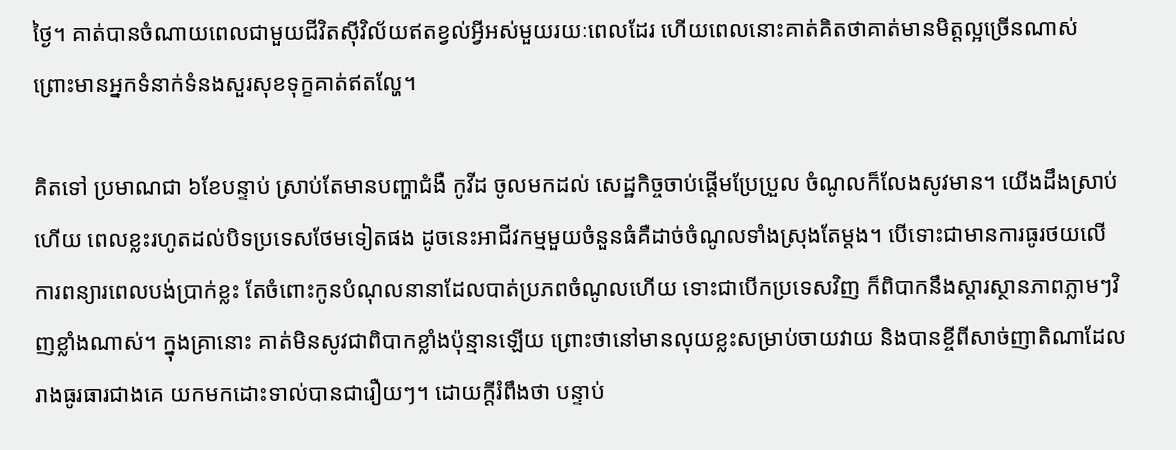ថ្ងៃ។ គាត់បានចំណាយពេលជាមួយជីវិតស៊ីវិល័យឥតខ្វល់អ្វីអស់មួយរយៈពេលដែរ ហើយពេលនោះគាត់គិតថាគាត់មានមិត្តល្អច្រើនណាស់ ព្រោះមានអ្នកទំនាក់ទំនងសួរសុខទុក្ខគាត់ឥតល្ហែ។

គិតទៅ ប្រមាណជា ៦ខែបន្ទាប់ ស្រាប់តែមានបញ្ហាជំងឺ កូវីដ ចូលមកដល់ សេដ្ឋកិច្ចចាប់ផ្ដើមប្រែប្រួល ចំណូលក៏លែងសូវមាន។ យើងដឹងស្រាប់ហើយ ពេលខ្លះរហូតដល់បិទប្រទេសថែមទៀតផង ដូចនេះអាជីវកម្មមួយចំនួនធំគឺដាច់ចំណូលទាំងស្រុងតែម្ដង។ បើទោះជាមានការធូរថយលើការពន្យារពេលបង់ប្រាក់ខ្លះ តែចំពោះកូនបំណុលនានាដែលបាត់ប្រភពចំណូលហើយ ទោះជាបើកប្រទេសវិញ ក៏ពិបាកនឹងស្ដារស្ថានភាពភ្លាមៗវិញខ្លាំងណាស់។ ក្នុងគ្រានោះ គាត់មិនសូវជាពិបាកខ្លាំងប៉ុន្មានឡើយ ព្រោះថានៅមានលុយខ្លះសម្រាប់ចាយវាយ និងបានខ្ចីពីសាច់ញាតិណាដែលរាងធូរធារជាងគេ យកមកដោះទាល់បានជារឿយៗ។ ដោយក្ដីរំពឹងថា បន្ទាប់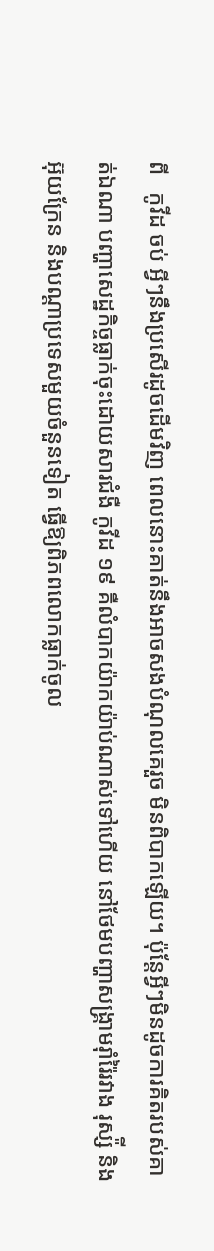ពី   កូវីដ ចប់ អ្វីៗនឹងប្រសើរដូចដើមវិញ ពេលនោះគាត់នឹងអាចសងបំណុលគេរួច មិនពិបាកឡើយ។ ប៉ុន្តែអ្វីៗមិនដូចការគិតរបស់គាត់ឯណា បញ្ហាសេដ្ឋកិច្ចធ្លាក់ចុះដោយសារជំងឺ កូវីដ ១៩ គឺលំបាកយ៉ាកយ៉ាប់ណាស់ទៅហើយ នៅថែមបញ្ហាសង្រ្គាមរ៉ាំរ៉ៃរវាង រុស្ស៉ី និងអ៊ុយក្រែន និងបណ្ដាប្រទេសមួយចំនួនទៀត ធ្វើឱ្យពិភពលោកធ្លាក់ចូល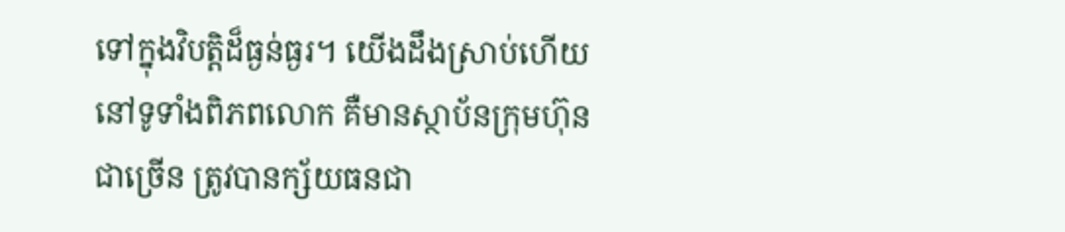ទៅក្នុងវិបត្តិដ៏ធ្ងន់ធ្ងរ។ យើងដឹងស្រាប់ហើយ នៅទូទាំងពិភពលោក គឺមានស្ថាប័នក្រុមហ៊ុនជាច្រើន ត្រូវបានក្ស័យធនជា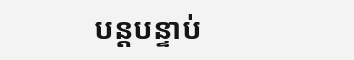បន្តបន្ទាប់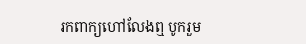រកពាក្យហៅលែងឮ បូករួម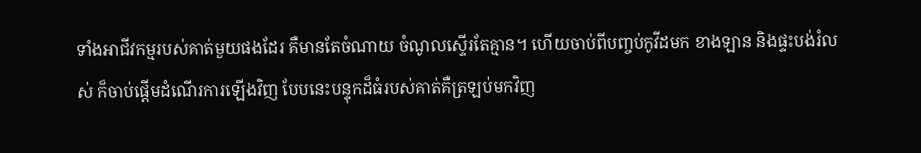ទាំងអាជីវកម្មរបស់គាត់មួយផងដែរ គឺមានតែចំណាយ ចំណូលស្ទើរតែគ្មាន។ ហើយចាប់ពីបញ្ចប់កូវីដមក ខាងឡាន និងផ្ទះបង់រំលស់ ក៏ចាប់ផ្ដើមដំណើរការឡើងវិញ បែបនេះបន្ទុកដ៏ធំរបស់គាត់គឺត្រឡប់មកវិញ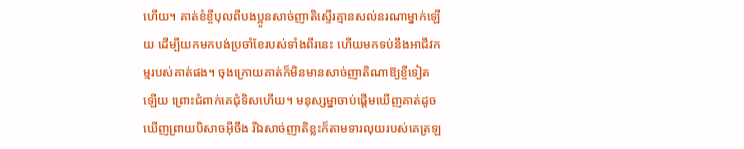ហើយ។ គាត់ខំខ្ចីបុលពីបងប្អូនសាច់ញាតិស្ទើរគ្មានសល់នរណាម្នាក់ឡើយ ដើម្បីយកមកបង់ប្រចាំខែរបស់ទាំងពីរនេះ ហើយមកទប់នឹងអាជីវកម្មរបស់គាត់ផង។ ចុងក្រោយគាត់ក៏មិនមានសាច់ញាតិណាឱ្យខ្ចីទៀតឡើយ ព្រោះជំពាក់គេជុំទិសហើយ។ មនុស្សម្នាចាប់ផ្ដើមឃើញគាត់ដូចឃើញព្រាយបិសាចអ៊ីចឹង រីឯសាច់ញាតិខ្លះក៏តាមទារលុយរបស់គេត្រឡ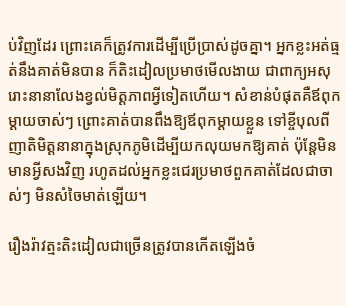ប់វិញដែរ ព្រោះគេក៏ត្រូវការដើម្បីប្រើប្រាស់ដូចគ្នា។ អ្នកខ្លះអត់ធ្មត់នឹងគាត់មិនបាន ក៏តិះដៀលប្រមាថមើលងាយ ជាពាក្យអសុរោះនានាលែងខ្វល់មិត្តភាពអ្វីទៀតហើយ។ សំខាន់បំផុតគឺឪពុកម្ដាយចាស់ៗ ព្រោះគាត់បានពឹងឱ្យឪពុកម្ដាយខ្លួន ទៅខ្ចីបុលពីញាតិមិត្តនានាក្នុងស្រុកភូមិដើម្បីយកលុយមកឱ្យគាត់ ប៉ុន្តែមិនមានអ្វីសងវិញ រហូតដល់អ្នកខ្លះជេរប្រមាថពួកគាត់ដែលជាចាស់ៗ មិនសំចៃមាត់ឡើយ។

រឿងរ៉ាវត្មះតិះដៀលជាច្រើនត្រូវបានកើតឡើងចំ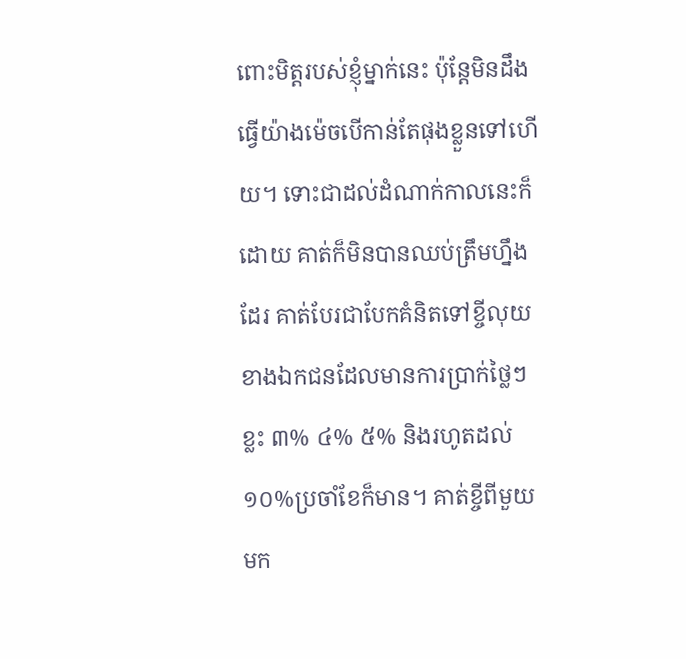ពោះមិត្តរបស់ខ្ញុំម្នាក់នេះ ប៉ុន្តែមិនដឹងធ្វើយ៉ាងម៉េចបើកាន់តែផុងខ្លួនទៅហើយ។ ទោះជាដល់ដំណាក់កាលនេះក៏ដោយ គាត់ក៏មិនបានឈប់ត្រឹមហ្នឹងដែរ គាត់បែរជាបែកគំនិតទៅខ្ចីលុយខាងឯកជនដែលមានការប្រាក់ថ្លៃៗខ្លះ ៣% ៤% ៥% និងរហូតដល់ ១០%ប្រចាំខែក៏មាន។ គាត់ខ្ចីពីមួយមក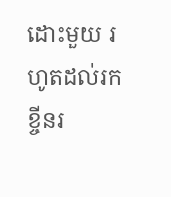ដោះមួយ រហូតដល់រកខ្ចីនរ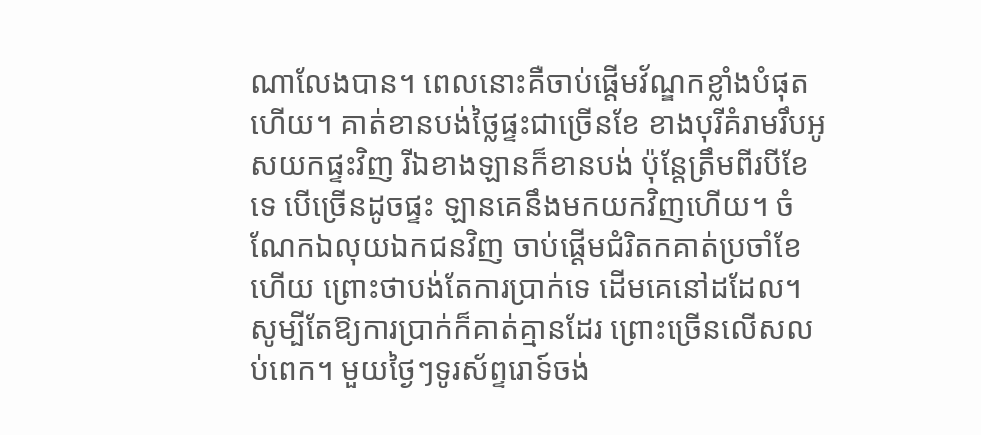ណាលែងបាន។ ពេលនោះគឺចាប់ផ្ដើមវ័ណ្ឌកខ្លាំងបំផុតហើយ។ គាត់ខានបង់ថ្លៃផ្ទះជាច្រើនខែ ខាងបុរីគំរាមរឹបអូសយកផ្ទះវិញ រីឯខាងឡានក៏ខានបង់ ប៉ុន្តែត្រឹមពីរបីខែទេ បើច្រើនដូចផ្ទះ ឡានគេនឹងមកយកវិញហើយ។ ចំណែកឯលុយឯកជនវិញ ចាប់ផ្ដើមជំរិតកគាត់ប្រចាំខែហើយ ព្រោះថាបង់តែការប្រាក់ទេ ដើមគេនៅដដែល។ សូម្បីតែឱ្យការប្រាក់ក៏គាត់គ្មានដែរ ព្រោះច្រើនលើសលប់ពេក។ មួយថ្ងៃៗទូរស័ព្ទរោទ៍ចង់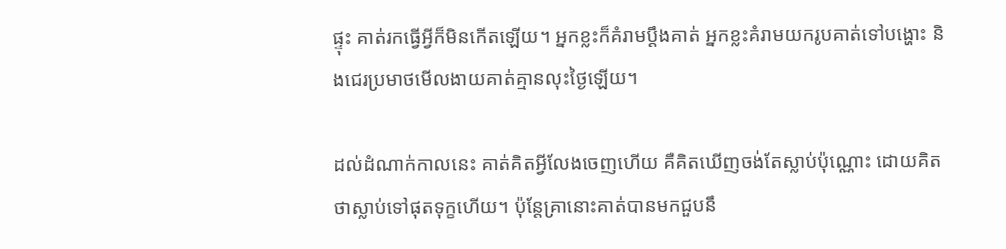ផ្ទុះ គាត់រកធ្វើអ្វីក៏មិនកើតឡើយ។ អ្នកខ្លះក៏គំរាមប្ដឹងគាត់ អ្នកខ្លះគំរាមយករូបគាត់ទៅបង្ហោះ និងជេរប្រមាថមើលងាយគាត់គ្មានលុះថ្ងៃឡើយ។

ដល់ដំណាក់កាលនេះ គាត់គិតអ្វីលែងចេញហើយ គឺគិតឃើញចង់តែស្លាប់ប៉ុណ្ណោះ ដោយគិតថាស្លាប់ទៅផុតទុក្ខហើយ។ ប៉ុន្តែគ្រានោះគាត់បានមកជួបនឹ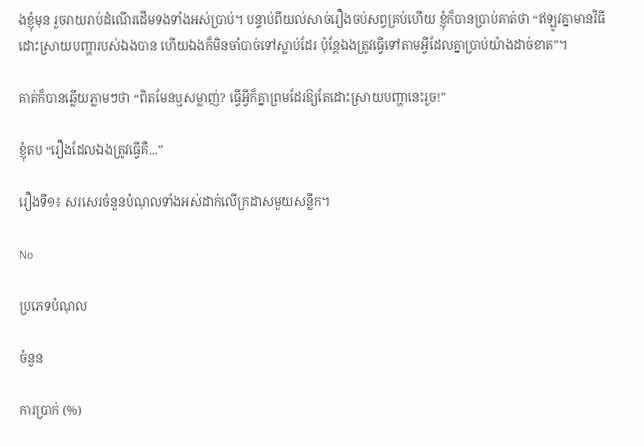ងខ្ញុំមុន រួចរាយរាប់ដំណើរដើមទងទាំងអស់ប្រាប់។ បន្ទាប់ពីយល់សាច់រឿងចប់សព្វគ្រប់ហើយ ខ្ញុំក៏បានប្រាប់គាត់ថា “ឥឡូវគ្នាមានវិធីដោះស្រាយបញ្ហារបស់ឯងបាន ហើយឯងក៏មិនចាំបាច់ទៅស្លាប់ដែរ ប៉ុន្តែឯងត្រូវធ្វើទៅតាមអ្វីដែលគ្នាប្រាប់យ៉ាងដាច់ខាត”។

គាត់ក៏បានឆ្លើយភ្លាមៗថា “ពិតមែនឬសម្លាញ់? ធ្វើអ្វីក៏គ្នាព្រមដែរឱ្យតែដោះស្រាយបញ្ហានេះរួច!”

ខ្ញុំតប “រឿងដែលឯងត្រូវធ្វើគឺ...”

រឿងទី១៖ សរសេរចំនួនបំណុលទាំងអស់ដាក់លើក្រដាសមួយសន្លឹក។

No

ប្រភេទបំណុល

ចំនួន

ការប្រាក់ (%)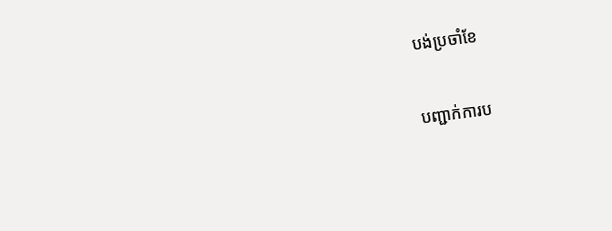បង់ប្រចាំខែ

បញ្ជាក់ការប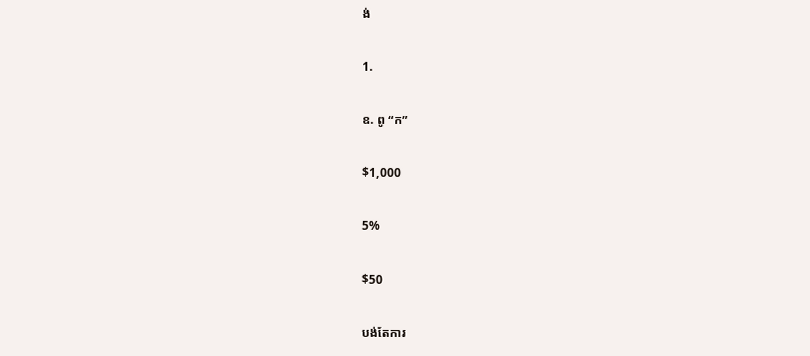ង់

1.

ឧ. ពូ “ក”

$1,000

5%

$50

បង់តែការ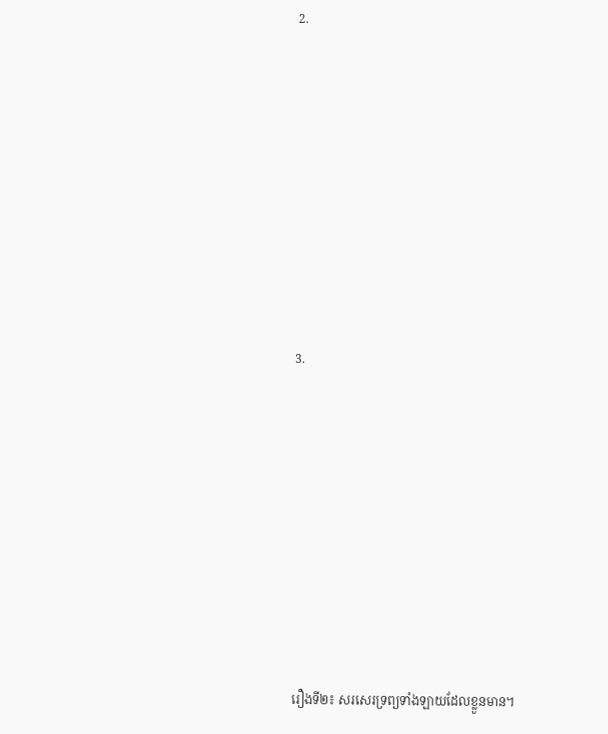2.











3.











រឿងទី២៖ សរសេរទ្រព្យទាំងឡាយដែលខ្លួនមាន។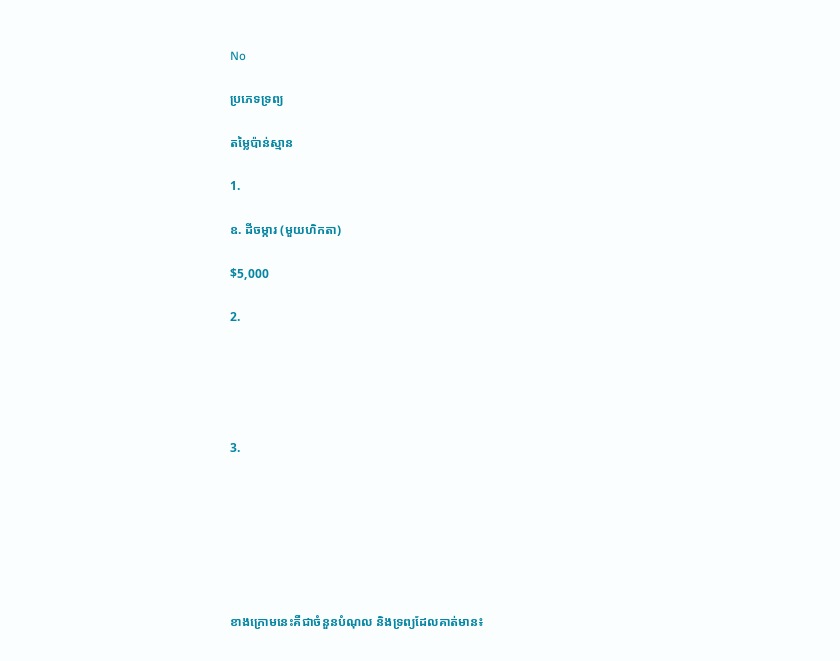No

ប្រភេទទ្រព្យ

តម្លៃប៉ាន់ស្មាន

1.

ឧ. ដីចម្ការ (មួយហិកតា)

$5,000

2.





3.







ខាងក្រោមនេះគឺជាចំនួនបំណុល និងទ្រព្យដែលគាត់មាន៖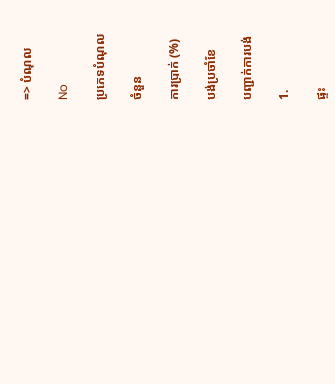=> បំណុល

No

ប្រភេទបំណុល

ចំនួន

ការប្រាក់ (%)

បង់ប្រចាំខែ

បញ្ជាក់ការបង់

1.

ផ្ទះ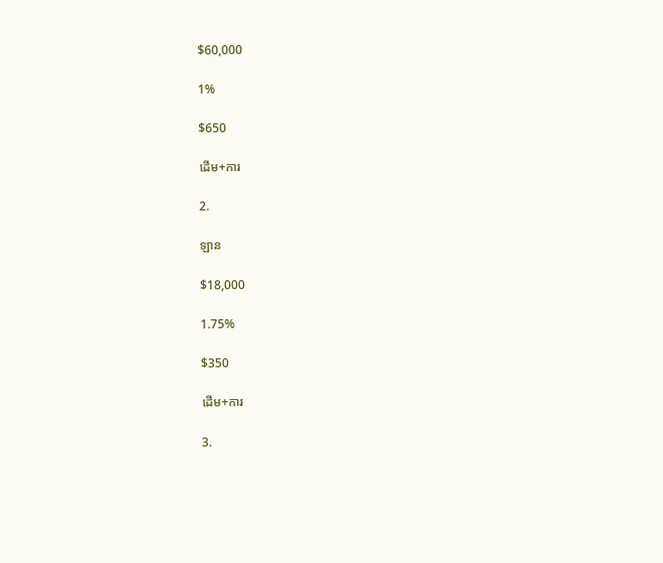$60,000

1%

$650

ដើម+ការ

2.

ឡាន

$18,000

1.75%

$350

ដើម+ការ

3.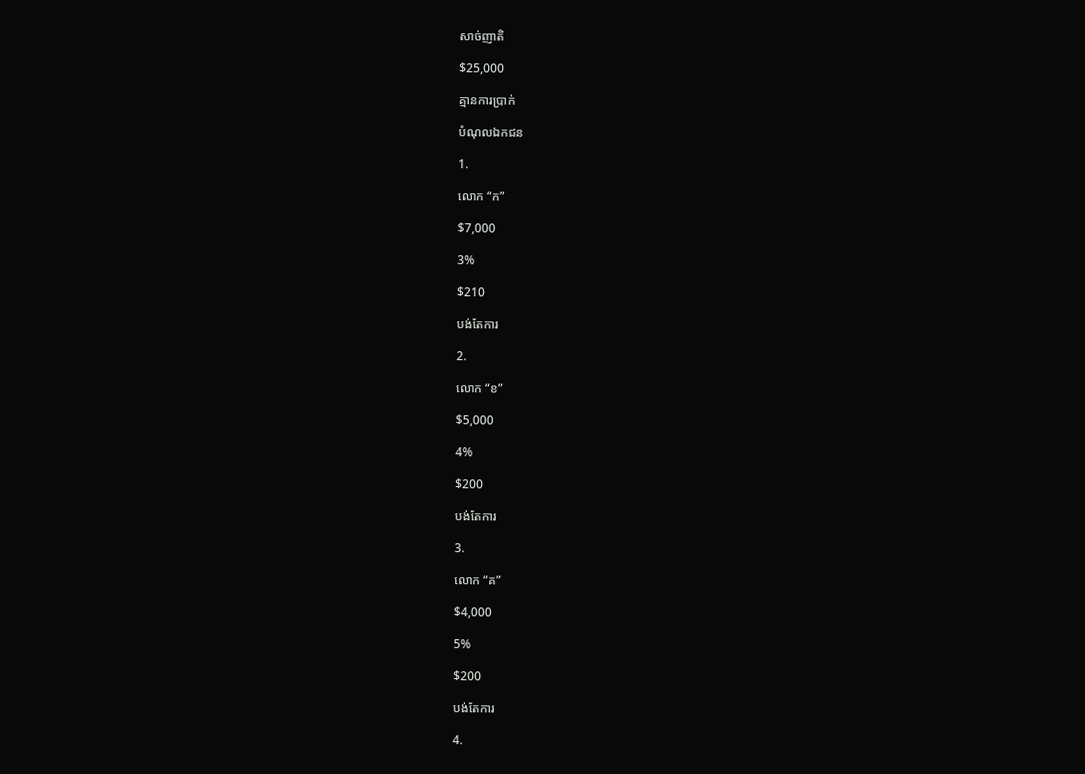សាច់ញាតិ

$25,000

គ្មានការប្រាក់

បំណុលឯកជន

1.

លោក “ក”

$7,000

3%

$210

បង់តែការ

2.

លោក “ខ”

$5,000

4%

$200

បង់តែការ

3.

លោក “គ”

$4,000

5%

$200

បង់តែការ

4.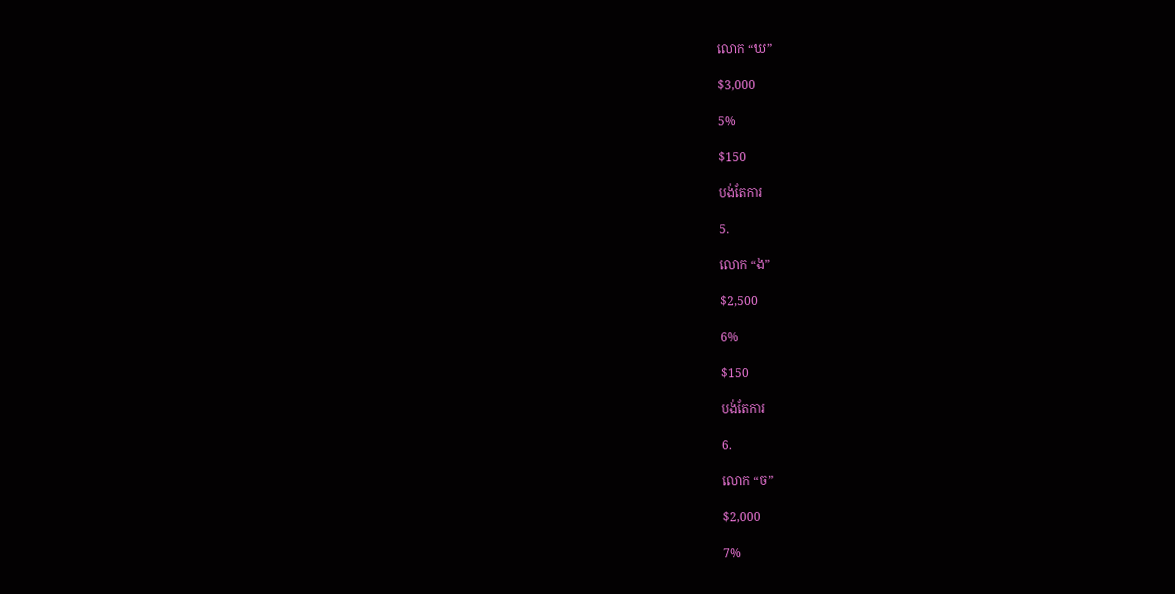លោក “ឃ”

$3,000

5%

$150

បង់តែការ

5.

លោក “ង”

$2,500

6%

$150

បង់តែការ

6.

លោក “ច”

$2,000

7%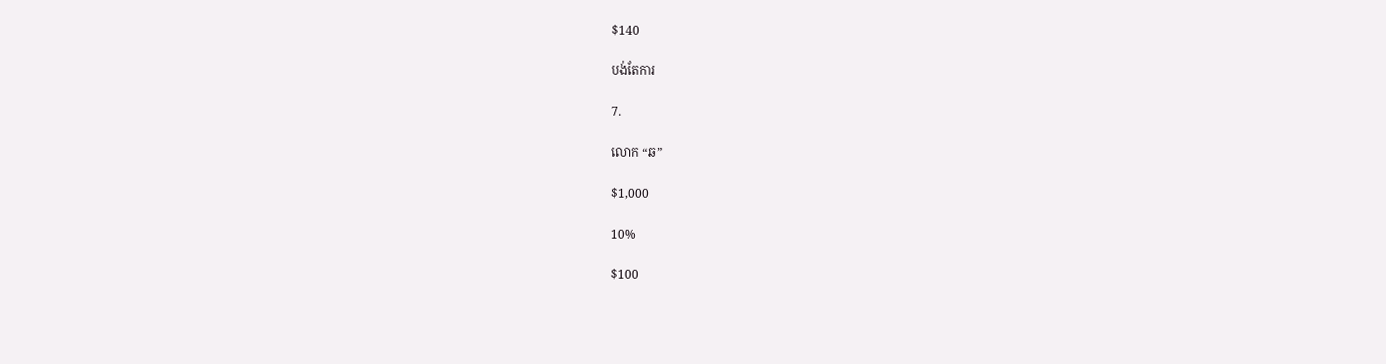$140

បង់តែការ

7.

លោក “ឆ”

$1,000

10%

$100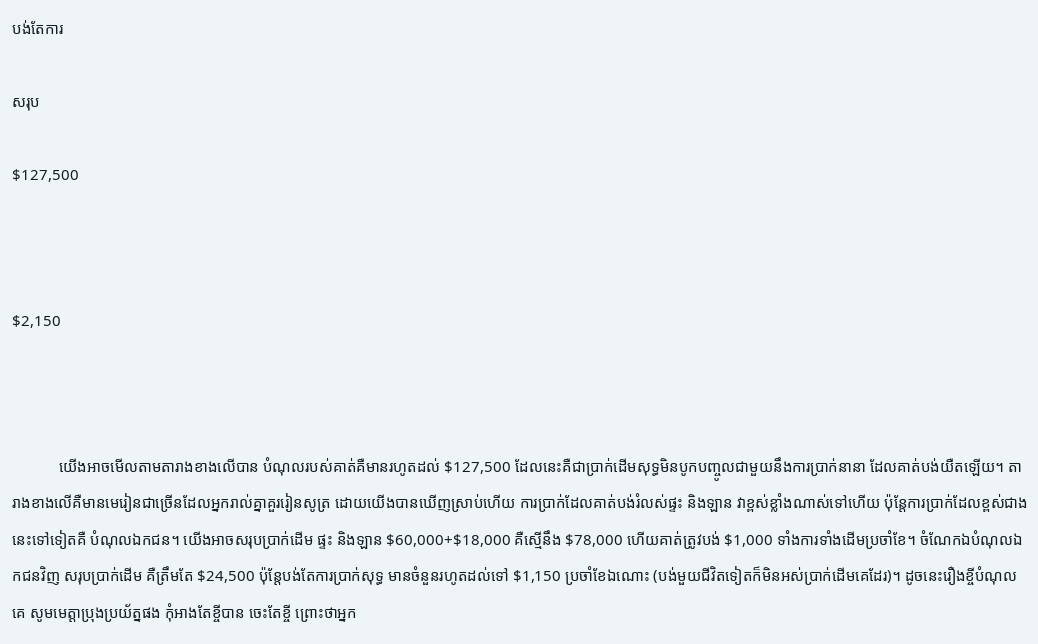បង់តែការ

សរុប

$127,500



$2,150



            យើងអាចមើលតាមតារាងខាងលើបាន បំណុលរបស់គាត់គឺមានរហូតដល់ $127,500 ដែលនេះគឺជាប្រាក់ដើមសុទ្ធមិនបូកបញ្ចូលជាមួយនឹងការប្រាក់នានា ដែលគាត់បង់យឺតឡើយ។ តារាងខាងលើគឺមានមេរៀនជាច្រើនដែលអ្នករាល់គ្នាគួររៀនសូត្រ ដោយយើងបានឃើញស្រាប់ហើយ ការប្រាក់ដែលគាត់បង់រំលស់ផ្ទះ និងឡាន វាខ្ពស់ខ្លាំងណាស់ទៅហើយ ប៉ុន្តែការប្រាក់ដែលខ្ពស់ជាងនេះទៅទៀតគឺ បំណុលឯកជន។ យើងអាចសរុបប្រាក់ដើម ផ្ទះ និងឡាន $60,000+$18,000 គឺស្មើនឹង $78,000 ហើយគាត់ត្រូវបង់ $1,000 ទាំងការទាំងដើមប្រចាំខែ។ ចំណែកឯបំណុលឯកជនវិញ សរុបប្រាក់ដើម គឺត្រឹមតែ $24,500 ប៉ុន្តែបង់តែការប្រាក់សុទ្ធ មានចំនួនរហូតដល់ទៅ $1,150 ប្រចាំខែឯណោះ (បង់មួយជីវិតទៀតក៏មិនអស់ប្រាក់ដើមគេដែរ)។ ដូចនេះរឿងខ្ចីបំណុលគេ សូមមេត្តាប្រុងប្រយ័ត្នផង កុំអាងតែខ្ចីបាន ចេះតែខ្ចី ព្រោះថាអ្នក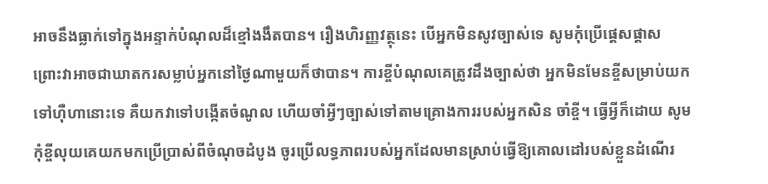អាចនឹងធ្លាក់ទៅក្នុងអន្ទាក់បំណុលដ៏ខ្មៅងងឹតបាន។ រឿងហិរញ្ញវត្ថុនេះ បើអ្នកមិនសូវច្បាស់ទេ សូមកុំប្រើផ្ដេសផ្ដាស ព្រោះវាអាចជាឃាតករសម្លាប់អ្នកនៅថ្ងៃណាមួយក៏ថាបាន។ ការខ្ចីបំណុលគេត្រូវដឹងច្បាស់ថា អ្នកមិនមែនខ្ចីសម្រាប់យកទៅហ៊ឺហានោះទេ គឺយកវាទៅបង្កើតចំណូល ហើយចាំអ្វីៗច្បាស់ទៅតាមគ្រោងការរបស់អ្នកសិន ចាំខ្ចី។ ធ្វើអ្វីក៏ដោយ សូមកុំខ្ចីលុយគេយកមកប្រើប្រាស់ពីចំណុចដំបូង ចូរប្រើលទ្ធភាពរបស់អ្នកដែលមានស្រាប់ធ្វើឱ្យគោលដៅរបស់ខ្លួនដំណើរ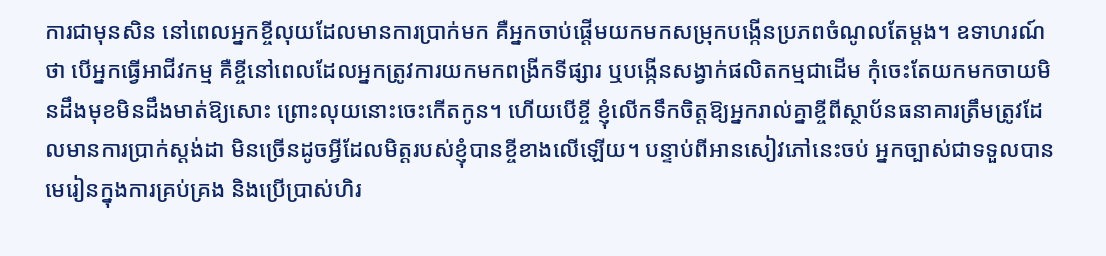ការជាមុនសិន នៅពេលអ្នកខ្ចីលុយដែលមានការប្រាក់មក គឺអ្នកចាប់ផ្ដើមយកមកសម្រុកបង្កើនប្រភពចំណូលតែម្ដង។ ឧទាហរណ៍ថា បើអ្នកធ្វើអាជីវកម្ម គឺខ្ចីនៅពេលដែលអ្នកត្រូវការយកមកពង្រីកទីផ្សារ ឬបង្កើនសង្វាក់ផលិតកម្មជាដើម កុំចេះតែយកមកចាយមិនដឹងមុខមិនដឹងមាត់ឱ្យសោះ ព្រោះលុយនោះចេះកើតកូន។ ហើយបើខ្ចី ខ្ញុំលើកទឹកចិត្តឱ្យអ្នករាល់គ្នាខ្ចីពីស្ថាប័នធនាគារត្រឹមត្រូវដែលមានការប្រាក់ស្តង់ដា មិនច្រើនដូចអ្វីដែលមិត្តរបស់ខ្ញុំបានខ្ចីខាងលើឡើយ។ បន្ទាប់ពីអានសៀវភៅនេះចប់ អ្នកច្បាស់ជាទទួលបានមេរៀនក្នុងការគ្រប់គ្រង និងប្រើប្រាស់ហិរ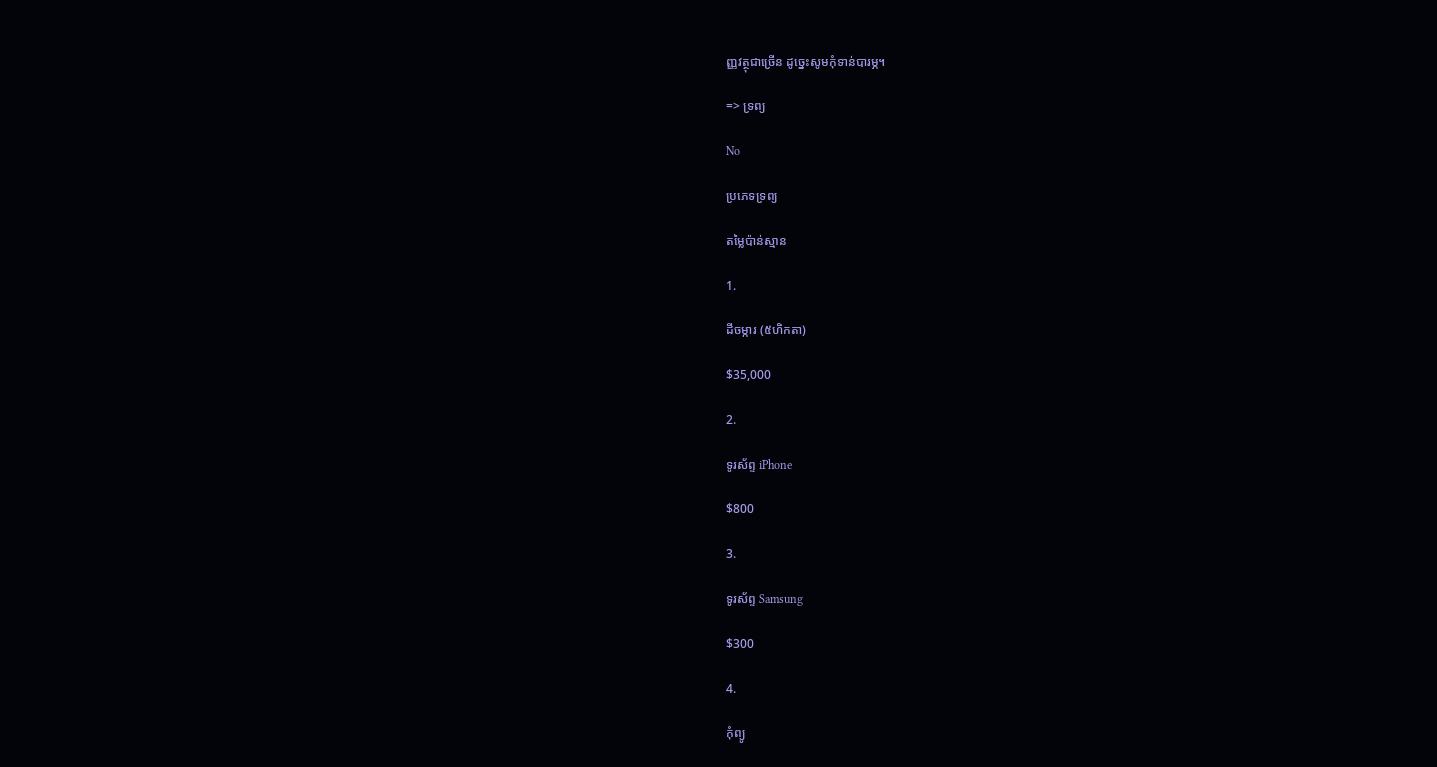ញ្ញវត្ថុជាច្រើន ដូច្នេះសូមកុំទាន់បារម្ភ។

=> ទ្រព្យ

No

ប្រភេទទ្រព្យ

តម្លៃប៉ាន់ស្មាន

1.

ដីចម្ការ (៥ហិកតា)

$35,000

2.

ទូរស័ព្ទ iPhone

$800

3.

ទូរស័ព្ទ Samsung

$300

4.

កុំព្យូ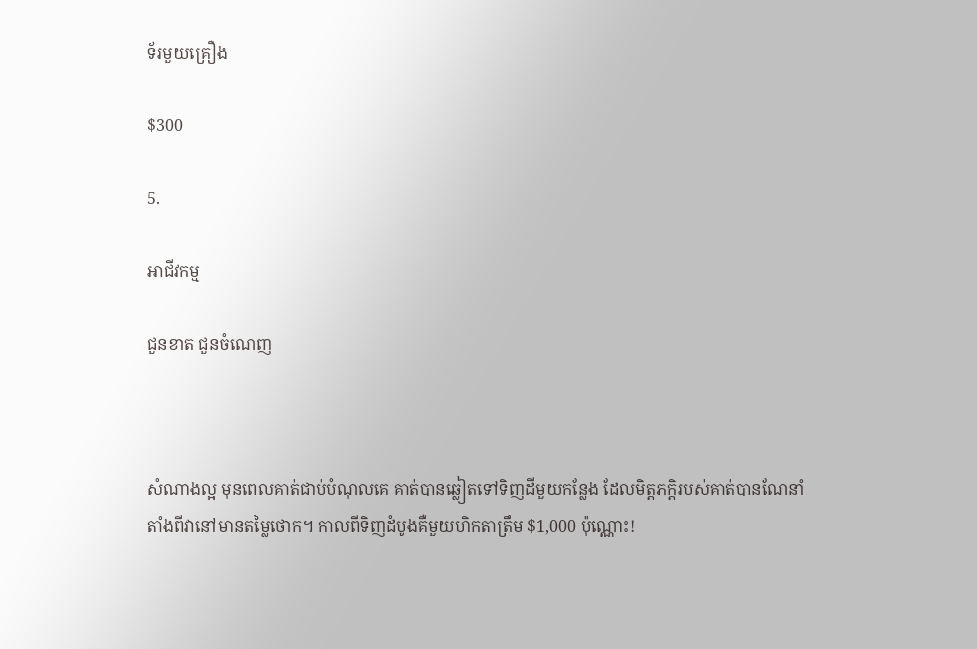ទ័រមួយគ្រឿង

$300

5.

អាជីវកម្ម

ជួនខាត ជួនចំណេញ



សំណាងល្អ មុនពេលគាត់ជាប់បំណុលគេ គាត់បានឆ្លៀតទៅទិញដីមួយកន្លែង ដែលមិត្តភក្ដិរបស់គាត់បានណែនាំ តាំងពីវានៅមានតម្លៃថោក។ កាលពីទិញដំបូងគឺមួយហិកតាត្រឹម $1,000 ប៉ុណ្ណោះ!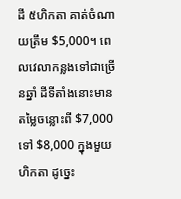ដី ៥ហិកតា គាត់ចំណាយត្រឹម $5,000។ ពេលវេលាកន្លងទៅជាច្រើនឆ្នាំ ដីទីតាំងនោះមានតម្លៃចន្លោះពី $7,000 ទៅ $8,000 ក្នុងមួយហិកតា ដូច្នេះ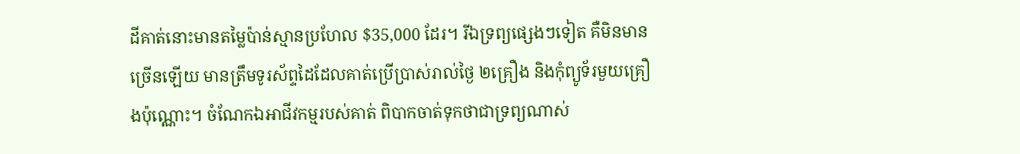ដីគាត់នោះមានតម្លៃប៉ាន់ស្មានប្រហែល $35,000 ដែរ។ រីឯទ្រព្យផ្សេងៗទៀត គឺមិនមានច្រើនឡើយ មានត្រឹមទូរស័ព្ទដៃដែលគាត់ប្រើប្រាស់រាល់ថ្ងៃ ២គ្រឿង និងកុំព្យូទ័រមួយគ្រឿងប៉ុណ្ណោះ។ ចំណែកឯអាជីវកម្មរបស់គាត់ ពិបាកចាត់ទុកថាជាទ្រព្យណាស់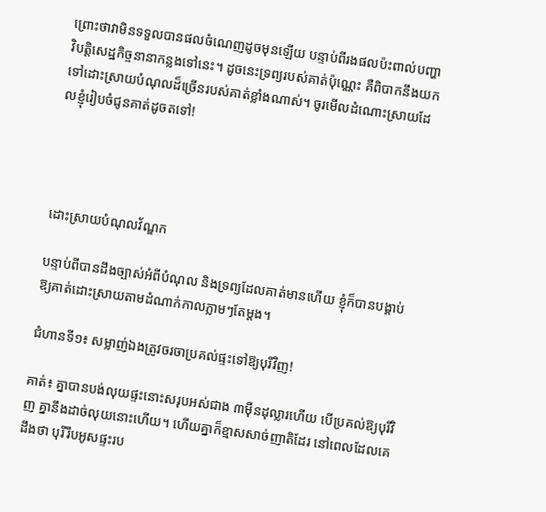ព្រោះថាវាមិនទទួលបានផលចំណេញដូចមុនឡើយ បន្ទាប់ពីរងផលប៉ះពាល់បញ្ហាវិបត្តិសេដ្ឋកិច្ចនានាកន្លងទៅនេះ។ ដូចនេះទ្រព្យរបស់គាត់ប៉ុណ្ណេះ គឺពិបាកនឹងយកទៅដោះស្រាយបំណុលដ៏ច្រើនរបស់គាត់ខ្លាំងណាស់។ ចូរមើលដំណោះស្រាយដែលខ្ញុំរៀបចំជូនគាត់ដូចតទៅ!




ដោះស្រាយបំណុលវ័ណ្ឌក

បន្ទាប់ពីបានដឹងច្បាស់អំពីបំណុល និងទ្រព្យដែលគាត់មានហើយ ខ្ញុំក៏បានបង្គាប់ឱ្យគាត់ដោះស្រាយតាមដំណាក់កាលភ្លាមៗតែម្ដង។

ជំហានទី១៖ សម្លាញ់ឯងត្រូវចរចាប្រគល់ផ្ទះទៅឱ្យបុរីវិញ!

គាត់៖ គ្នាបានបង់លុយផ្ទះនោះសរុបអស់ជាង ៣ម៉ឺនដុល្លារហើយ បើប្រគល់ឱ្យបុរីវិញ គ្នានឹងដាច់លុយនោះហើយ។ ហើយគ្នាក៏ខ្មាសសាច់ញាតិដែរ នៅពេលដែលគេដឹងថា បុរីរឹបអូសផ្ទះរប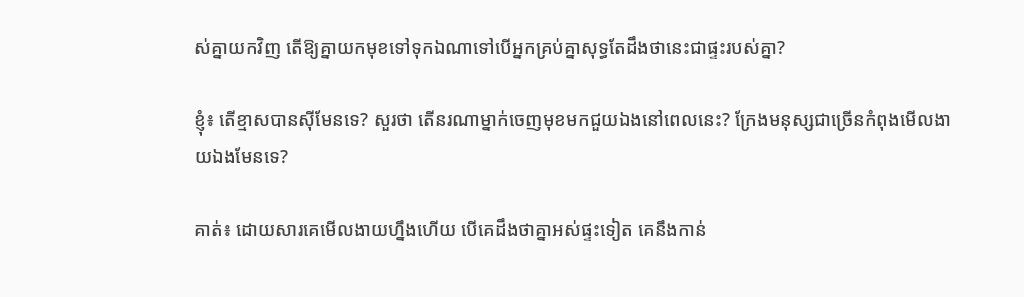ស់គ្នាយកវិញ តើឱ្យគ្នាយកមុខទៅទុកឯណាទៅបើអ្នកគ្រប់គ្នាសុទ្ធតែដឹងថានេះជាផ្ទះរបស់គ្នា?

ខ្ញុំ៖ តើខ្មាសបានស៊ីមែនទេ? សួរថា តើនរណាម្នាក់ចេញមុខមកជួយឯងនៅពេលនេះ? ក្រែងមនុស្សជាច្រើនកំពុងមើលងាយឯងមែនទេ?

គាត់៖ ដោយសារគេមើលងាយហ្នឹងហើយ បើគេដឹងថាគ្នាអស់ផ្ទះទៀត គេនឹងកាន់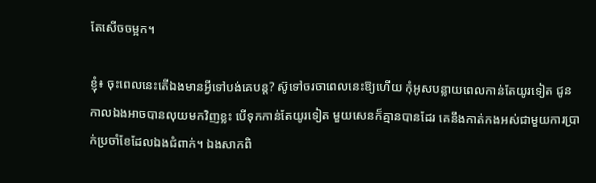តែសើចចម្អក។

ខ្ញុំ៖ ចុះពេលនេះតើឯងមានអ្វីទៅបង់គេបន្ត? ស៊ូទៅចរចាពេលនេះឱ្យហើយ កុំអូសបន្លាយពេលកាន់តែយូរទៀត ជូនកាលឯងអាចបានលុយមកវិញខ្លះ បើទុកកាន់តែយូរទៀត មួយសេនក៏គ្មានបានដែរ គេនឹងកាត់កងអស់ជាមួយការប្រាក់ប្រចាំខែដែលឯងជំពាក់។ ឯងសាកពិ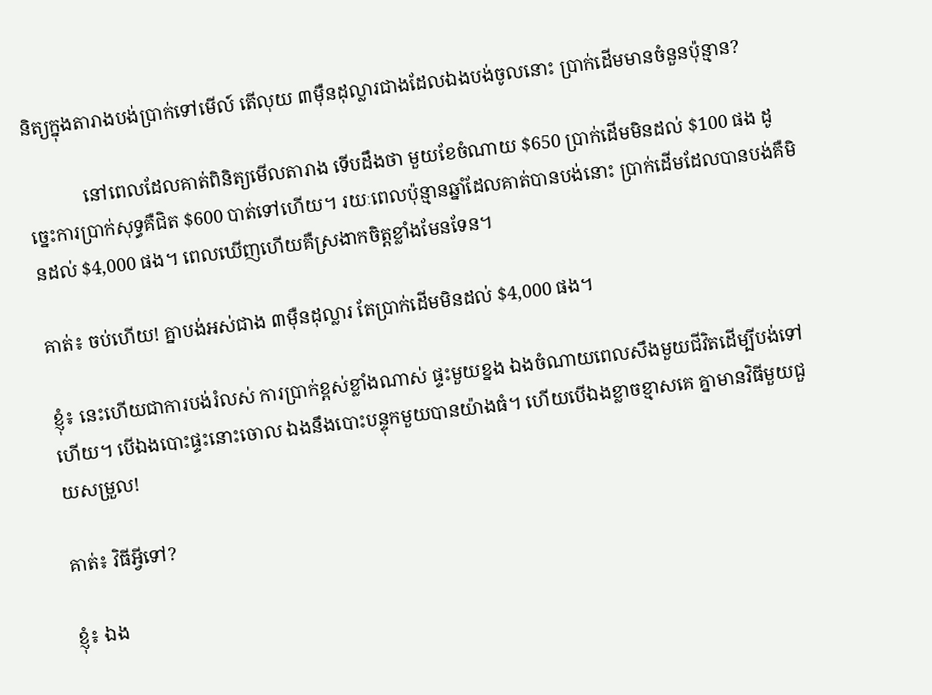និត្យក្នុងតារាងបង់ប្រាក់ទៅមើល៍ តើលុយ ៣ម៉ឺនដុល្លារជាងដែលឯងបង់ចូលនោះ ប្រាក់ដើមមានចំនួនប៉ុន្មាន?

            នៅពេលដែលគាត់ពិនិត្យមើលតារាង ទើបដឹងថា មួយខែចំណាយ $650 ប្រាក់ដើមមិនដល់ $100 ផង ដូច្នេះការប្រាក់សុទ្ធគឺជិត $600 បាត់ទៅហើយ។ រយៈពេលប៉ុន្មានឆ្នាំដែលគាត់បានបង់នោះ ប្រាក់ដើមដែលបានបង់គឺមិនដល់ $4,000 ផង។ ពេលឃើញហើយគឺស្រងាកចិត្តខ្លាំងមែនទែន។

គាត់៖ ចប់ហើយ! គ្នាបង់អស់ជាង ៣ម៉ឺនដុល្លារ តែប្រាក់ដើមមិនដល់ $4,000 ផង។

ខ្ញុំ៖ នេះហើយជាការបង់រំលស់ ការប្រាក់ខ្ពស់ខ្លាំងណាស់ ផ្ទះមួយខ្នង ឯងចំណាយពេលសឹងមួយជីវិតដើម្បីបង់ទៅហើយ។ បើឯងបោះផ្ទះនោះចោល ឯងនឹងបោះបន្ទុកមួយបានយ៉ាងធំ។ ហើយបើឯងខ្លាចខ្មាសគេ គ្នាមានវិធីមួយជួយសម្រួល!

គាត់៖ វិធីអ្វីទៅ?

ខ្ញុំ៖ ឯង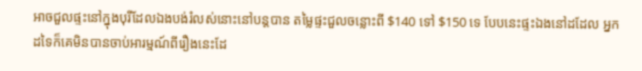អាចជួលផ្ទះនៅក្នុងបុរីដែលឯងបង់រំលស់នោះនៅបន្តបាន តម្លៃផ្ទះជួលចន្លោះពី $140 ទៅ $150 ទេ បែបនេះផ្ទះឯងនៅដដែល អ្នកដទៃក៏គេមិនបានចាប់អារម្មណ៍ពីរឿងនេះដែ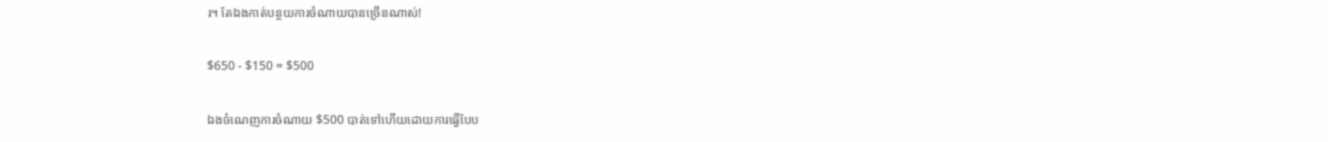រ។ តែឯងកាត់បន្ថយការចំណាយបានច្រើនណាស់!

$650 - $150 = $500

ឯងចំណេញការចំណាយ $500 បាត់ទៅហើយដោយការធ្វើបែប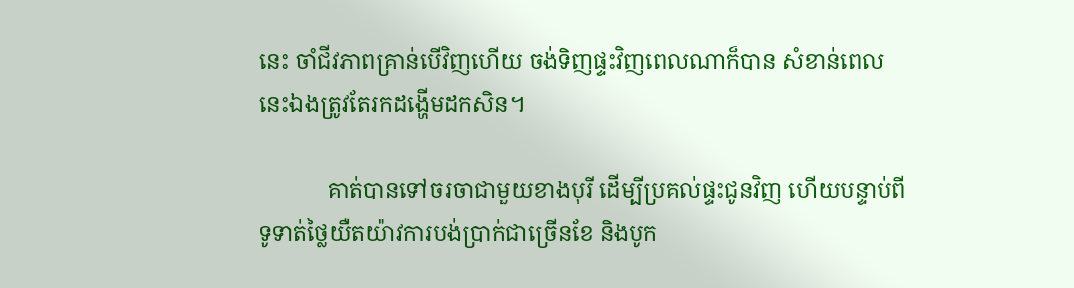នេះ ចាំជីវភាពគ្រាន់បើវិញហើយ ចង់ទិញផ្ទះវិញពេលណាក៏បាន សំខាន់ពេលនេះឯងត្រូវតែរកដង្ហើមដកសិន។

            គាត់បានទៅចរចាជាមួយខាងបុរី ដើម្បីប្រគល់ផ្ទះជូនវិញ ហើយបន្ទាប់ពីទូទាត់ថ្លៃយឺតយ៉ាវការបង់ប្រាក់ជាច្រើនខែ និងបូក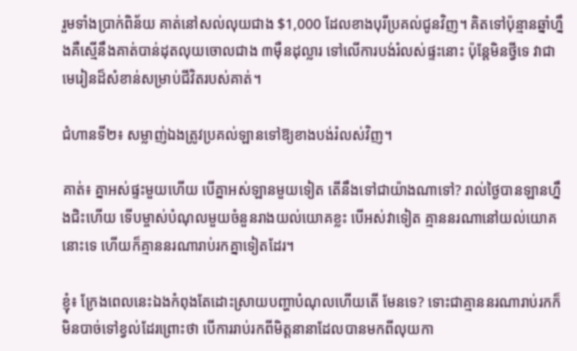រួមទាំងប្រាក់ពិន័យ គាត់នៅសល់លុយជាង $1,000 ដែលខាងបុរីប្រគល់ជូនវិញ។ គិតទៅប៉ុន្មានឆ្នាំហ្នឹងគឺស្មើនឹងគាត់បាន់ដុតលុយចោលជាង ៣ម៉ឺនដុល្លារ ទៅលើការបង់រំលស់ផ្ទះនោះ ប៉ុន្តែមិនថ្វីទេ វាជាមេរៀនដ៏សំខាន់សម្រាប់ជីវិតរបស់គាត់។

ជំហានទី២៖ សម្លាញ់ឯងត្រូវប្រគល់ឡានទៅឱ្យខាងបង់រំលស់វិញ។

គាត់៖ គ្នាអស់ផ្ទះមួយហើយ បើគ្នាអស់ឡានមួយទៀត តើនឹងទៅជាយ៉ាងណាទៅ? រាល់ថ្ងៃបានឡានហ្នឹងជិះហើយ ទើបម្ចាស់បំណុលមួយចំនួនរាងយល់យោគខ្លះ បើអស់វាទៀត គ្មាននរណានៅយល់យោគនោះទេ ហើយក៏គ្មាននរណារាប់រកគ្នាទៀតដែរ។

ខ្ញុំ៖ ក្រែងពេលនេះឯងកំពុងតែដោះស្រាយបញ្ហាបំណុលហើយតើ មែនទេ? ទោះជាគ្មាននរណារាប់រកក៏មិនបាច់ទៅខ្វល់ដែរព្រោះថា បើការរាប់រកពីមិត្តនានាដែលបានមកពីលុយកា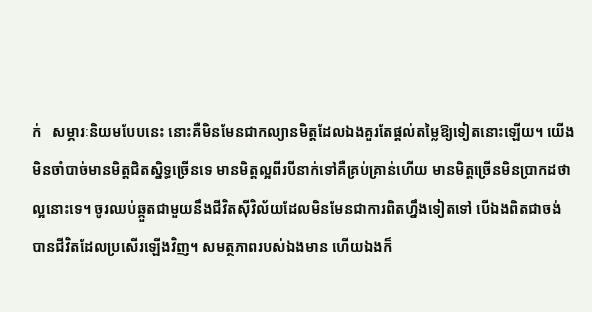ក់   សម្ភារៈនិយមបែបនេះ នោះគឺមិនមែនជាកល្យានមិត្តដែលឯងគួរតែផ្ដល់តម្លៃឱ្យទៀតនោះឡើយ។ យើងមិនចាំបាច់មានមិត្តជិតស្និទ្ធច្រើនទេ មានមិត្តល្អពីរបីនាក់ទៅគឺគ្រប់គ្រាន់ហើយ មានមិត្តច្រើនមិនប្រាកដថាល្អនោះទេ។ ចូរឈប់ឆ្កួតជាមួយនឹងជីវិតស៊ីវិល័យដែលមិនមែនជាការពិតហ្នឹងទៀតទៅ បើឯងពិតជាចង់បានជីវិតដែលប្រសើរឡើងវិញ។ សមត្ថភាពរបស់ឯងមាន ហើយឯងក៏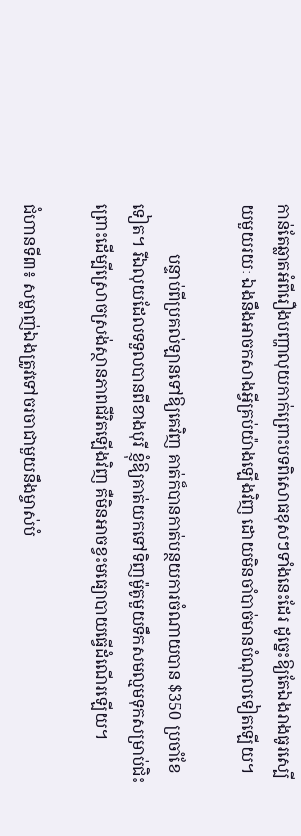កាន់តែឆ្លាតអំពីរឿងបញ្ហាលុយកាក់ព្រោះបទពិសោធខុសៗទាំងនេះដែរ ដូច្នេះឱ្យតែឯងរាងធូរស្បើយមួយរយៈ ឯងនឹងអាចកសាងអ្វីគ្រប់យ៉ាងឡើងវិញ ដោយមិនចាំបាច់មានបំណុលទៀតឡើយ។

            បន្ទាប់ពីប្រគល់ឡានទៅឱ្យគេវិញ គាត់ក៏បានកាត់បន្ថយការចំណាយបាន $350 ប្រចាំខែទៀត។ រីឯលុយដែលទទួលបានពីខាងបុរី ខ្ញុំឱ្យគាត់យកទៅទិញម៉ូតូមួយទឹកសមល្មមទុកសម្រាប់ជិះ ព្រោះដើម្បីស្រោចស្រង់ស្ថានភាពជីវិតឡើងវិញ គឺមិនអាចខ្វះមធ្យោបាយធ្វើដំណើរឡើយ។

ជំហានទី៣៖ សម្លាញ់ឯងត្រូវទៅចរចាជាមួយនឹងម្ចាស់បំ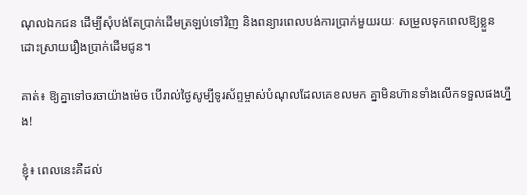ណុលឯកជន ដើម្បីសុំបង់តែប្រាក់ដើមត្រឡប់ទៅវិញ និងពន្យារពេលបង់ការប្រាក់មួយរយៈ សម្រួលទុកពេលឱ្យខ្លួនដោះស្រាយរឿងប្រាក់ដើមជូន។

គាត់៖ ឱ្យគ្នាទៅចរចាយ៉ាងម៉េច បើរាល់ថ្ងៃសូម្បីទូរស័ព្ទម្ចាស់បំណុលដែលគេខលមក គ្នាមិនហ៊ានទាំងលើកទទួលផងហ្នឹង!

ខ្ញុំ៖ ពេលនេះគឺដល់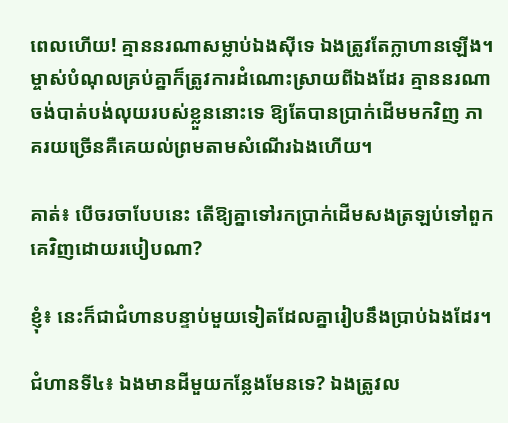ពេលហើយ! គ្មាននរណាសម្លាប់ឯងស៊ីទេ ឯងត្រូវតែក្លាហានឡើង។ ម្ចាស់បំណុលគ្រប់គ្នាក៏ត្រូវការដំណោះស្រាយពីឯងដែរ គ្មាននរណាចង់បាត់បង់លុយរបស់ខ្លួននោះទេ ឱ្យតែបានប្រាក់ដើមមកវិញ ភាគរយច្រើនគឺគេយល់ព្រមតាមសំណើរឯងហើយ។

គាត់៖ បើចរចាបែបនេះ តើឱ្យគ្នាទៅរកប្រាក់ដើមសងត្រឡប់ទៅពួកគេវិញដោយរបៀបណា?

ខ្ញុំ៖ នេះក៏ជាជំហានបន្ទាប់មួយទៀតដែលគ្នារៀបនឹងប្រាប់ឯងដែរ។

ជំហានទី៤៖ ឯងមានដីមួយកន្លែងមែនទេ? ឯងត្រូវល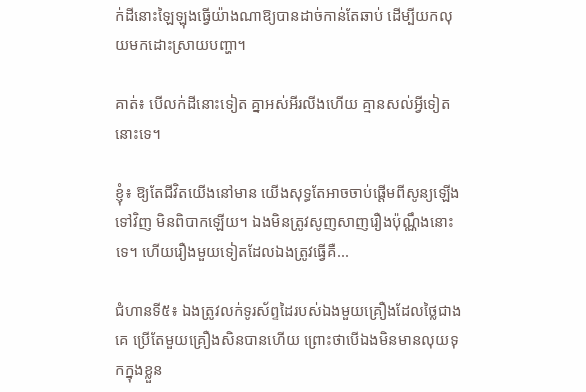ក់ដីនោះឡៃឡុងធ្វើយ៉ាងណាឱ្យបានដាច់កាន់តែឆាប់ ដើម្បីយកលុយមកដោះស្រាយបញ្ហា។

គាត់៖ បើលក់ដីនោះទៀត គ្នាអស់អីរលីងហើយ គ្មានសល់អ្វីទៀតនោះទេ។

ខ្ញុំ៖ ឱ្យតែជីវិតយើងនៅមាន យើងសុទ្ធតែអាចចាប់ផ្ដើមពីសូន្យឡើងទៅវិញ មិនពិបាកឡើយ។ ឯងមិនត្រូវសូញសាញរឿងប៉ុណ្ណឹងនោះទេ។ ហើយរឿងមួយទៀតដែលឯងត្រូវធ្វើគឺ...

ជំហានទី៥៖ ឯងត្រូវលក់ទូរស័ព្ទដៃរបស់ឯងមួយគ្រឿងដែលថ្លៃជាងគេ ប្រើតែមួយគ្រឿងសិនបានហើយ ព្រោះថាបើឯងមិនមានលុយទុកក្នុងខ្លួន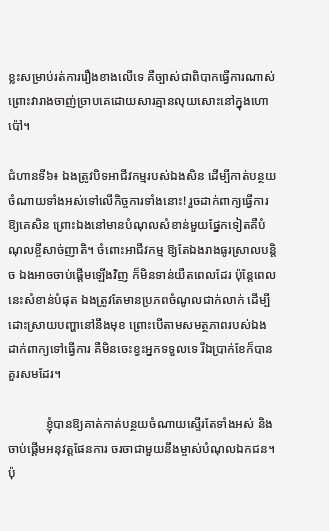ខ្លះសម្រាប់រត់ការរឿងខាងលើទេ គឺច្បាស់ជាពិបាកធ្វើការណាស់ ព្រោះវារាងចាញ់ច្រាបគេដោយសារគ្មានលុយសោះនៅក្នុងហោប៉ៅ។

ជំហានទី៦៖ ឯងត្រូវបិទអាជីវកម្មរបស់ឯងសិន ដើម្បីកាត់បន្ថយចំណាយទាំងអស់ទៅលើកិច្ចការទាំងនោះ! រួចដាក់ពាក្យធ្វើការឱ្យគេសិន ព្រោះឯងនៅមានបំណុលសំខាន់មួយផ្នែកទៀតគឺបំណុលខ្ចីសាច់ញាតិ។ ចំពោះអាជីវកម្ម ឱ្យតែឯងរាងធូរស្រាលបន្តិច ឯងអាចចាប់ផ្ដើមឡើងវិញ ក៏មិនទាន់យឺតពេលដែរ ប៉ុន្តែពេលនេះសំខាន់បំផុត ឯងត្រូវតែមានប្រភពចំណូលជាក់លាក់ ដើម្បីដោះស្រាយបញ្ហានៅនឹងមុខ ព្រោះបើតាមសមត្ថភាពរបស់ឯង ដាក់ពាក្យទៅធ្វើការ គឺមិនចេះខ្វះអ្នកទទួលទេ រីឯប្រាក់ខែក៏បានគួរសមដែរ។

            ខ្ញុំបានឱ្យគាត់កាត់បន្ថយចំណាយស្ទើរតែទាំងអស់ និងចាប់ផ្ដើមអនុវត្តផែនការ ចរចាជាមួយនឹងម្ចាស់បំណុលឯកជន។ ប៉ុ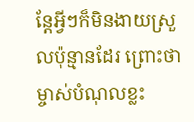ន្តែអ្វីៗក៏មិនងាយស្រួលប៉ុន្មានដែរ ព្រោះថាម្ចាស់បំណុលខ្លះ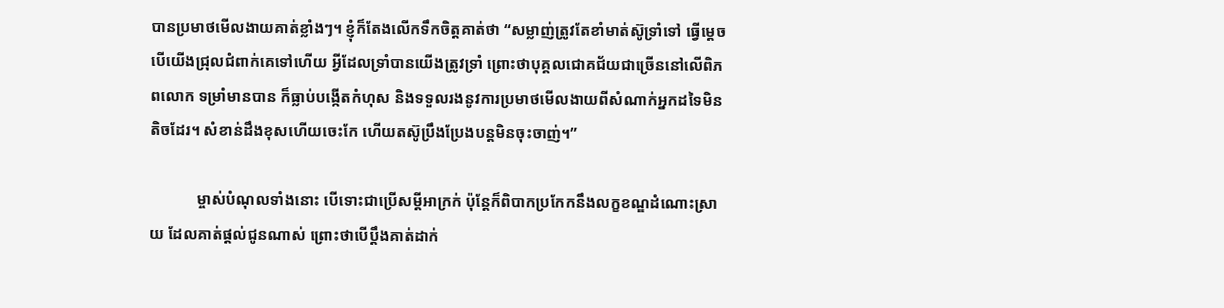បានប្រមាថមើលងាយគាត់ខ្លាំងៗ។ ខ្ញុំក៏តែងលើកទឹកចិត្តគាត់ថា “សម្លាញ់ត្រូវតែខាំមាត់ស៊ូទ្រាំទៅ ធ្វើម្ដេចបើយើងជ្រុលជំពាក់គេទៅហើយ អ្វីដែលទ្រាំបានយើងត្រូវទ្រាំ ព្រោះថាបុគ្គលជោគជ័យជាច្រើននៅលើពិភពលោក ទម្រាំមានបាន ក៏ធ្លាប់បង្កើតកំហុស និងទទួលរងនូវការប្រមាថមើលងាយពីសំណាក់អ្នកដទៃមិនតិចដែរ។ សំខាន់ដឹងខុសហើយចេះកែ ហើយតស៊ូប្រឹងប្រែងបន្តមិនចុះចាញ់។”

            ម្ចាស់បំណុលទាំងនោះ បើទោះជាប្រើសម្ដីអាក្រក់ ប៉ុន្តែក៏ពិបាកប្រកែកនឹងលក្ខខណ្ឌដំណោះស្រាយ ដែលគាត់ផ្ដល់ជូនណាស់ ព្រោះថាបើប្ដឹងគាត់ដាក់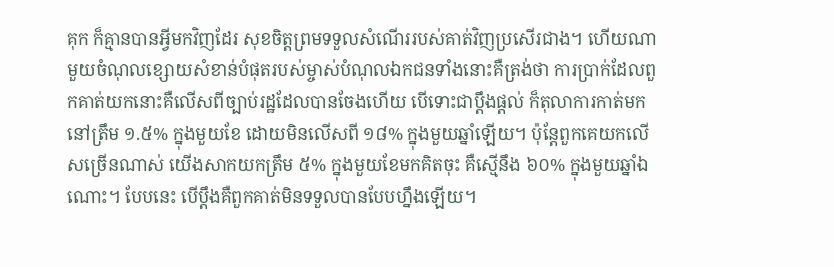គុក ក៏គ្មានបានអ្វីមកវិញដែរ សុខចិត្តព្រមទទួលសំណើររបស់គាត់វិញប្រសើរជាង។ ហើយណាមួយចំណុលខ្សោយសំខាន់បំផុតរបស់ម្ចាស់បំណុលឯកជនទាំងនោះគឺត្រង់ថា ការប្រាក់ដែលពួកគាត់យកនោះគឺលើសពីច្បាប់រដ្ឋដែលបានចែងហើយ បើទោះជាប្ដឹងផ្ដល់ ក៏តុលាការកាត់មកនៅត្រឹម ១.៥% ក្នុងមួយខែ ដោយមិនលើសពី ១៨% ក្នុងមួយឆ្នាំឡើយ។ ប៉ុន្តែពួកគេយកលើសច្រើនណាស់ យើងសាកយកត្រឹម ៥% ក្នុងមួយខែមកគិតចុះ គឺស្មើនឹង ៦០% ក្នុងមួយឆ្នាំឯណោះ។ បែបនេះ បើប្ដឹងគឺពួកគាត់មិនទទួលបានបែបហ្នឹងឡើយ។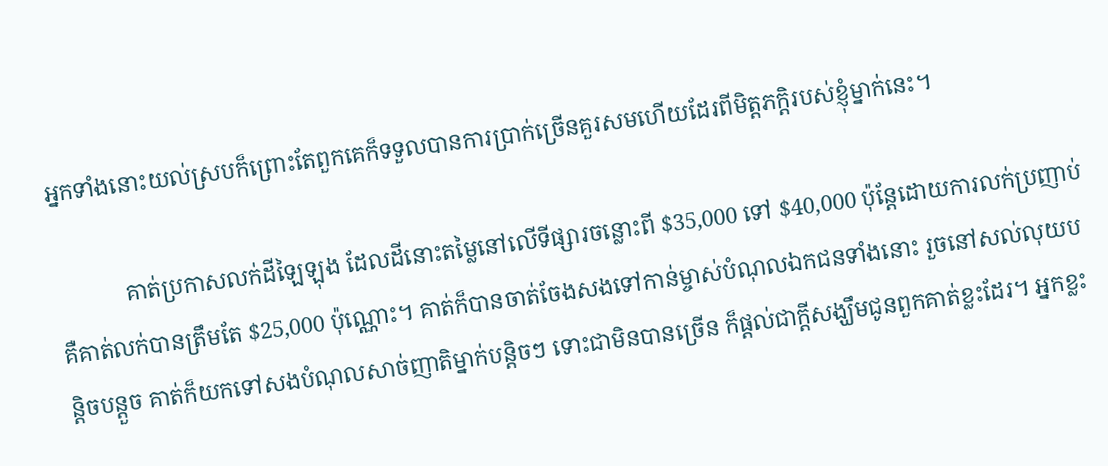អ្នកទាំងនោះយល់ស្របក៏ព្រោះតែពួកគេក៏ទទួលបានការប្រាក់ច្រើនគួរសមហើយដែរពីមិត្តភក្ដិរបស់ខ្ញុំម្នាក់នេះ។

            គាត់ប្រកាសលក់ដីឡៃឡុង ដែលដីនោះតម្លៃនៅលើទីផ្សារចន្លោះពី $35,000 ទៅ $40,000 ប៉ុន្តែដោយការលក់ប្រញាប់គឺគាត់លក់បានត្រឹមតែ $25,000 ប៉ុណ្ណោះ។ គាត់ក៏បានចាត់ចែងសងទៅកាន់ម្ចាស់បំណុលឯកជនទាំងនោះ រួចនៅសល់លុយបន្តិចបន្តួច គាត់ក៏យកទៅសងបំណុលសាច់ញាតិម្នាក់បន្តិចៗ ទោះជាមិនបានច្រើន ក៏ផ្ដល់ជាក្ដីសង្ឃឹមជូនពួកគាត់ខ្លះដែរ។ អ្នកខ្លះ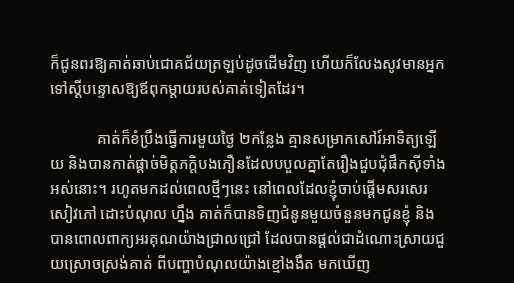ក៏ជូនពរឱ្យគាត់ឆាប់ជោគជ័យត្រឡប់ដូចដើមវិញ ហើយក៏លែងសូវមានអ្នកទៅស្ដីបន្ទោសឱ្យឪពុកម្ដាយរបស់គាត់ទៀតដែរ។

            គាត់ក៏ខំប្រឹងធ្វើការមួយថ្ងៃ ២កន្លែង គ្មានសម្រាកសៅរ៍អាទិត្យឡើយ និងបានកាត់ផ្ដាច់មិត្តភក្ដិបងភឿនដែលបបួលគ្នាតែរឿងជួបជុំផឹកស៊ីទាំងអស់នោះ។ រហូតមកដល់ពេលថ្មីៗនេះ នៅពេលដែលខ្ញុំចាប់ផ្ដើមសរសេរសៀវភៅ ដោះបំណុល ហ្នឹង គាត់ក៏បានទិញជំនូនមួយចំនួនមកជូនខ្ញុំ និងបានពោលពាក្យអរគុណយ៉ាងជ្រាលជ្រៅ ដែលបានផ្ដល់ជាដំណោះស្រាយជួយស្រោចស្រង់គាត់ ពីបញ្ហាបំណុលយ៉ាងខ្មៅងងឹត មកឃើញ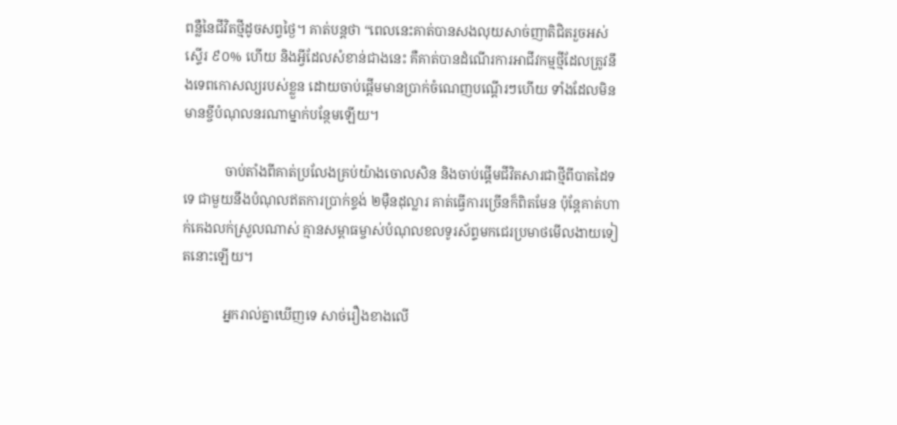ពន្លឺនៃជីវិតថ្មីដូចសព្វថ្ងៃ។ គាត់បន្តថា “ពេលនេះគាត់បានសងលុយសាច់ញាតិជិតរួចអស់ស្ទើរ ៩០% ហើយ និងអ្វីដែលសំខាន់ជាងនេះ គឺគាត់បានដំណើរការអាជីវកម្មថ្មីដែលត្រូវនឹងទេពកោសល្យរបស់ខ្លួន ដោយចាប់ផ្ដើមមានប្រាក់ចំណេញបណ្ដើរៗហើយ ទាំងដែលមិនមានខ្ចីបំណុលនរណាម្នាក់បន្ថែមឡើយ។

            ចាប់តាំងពីគាត់ប្រលែងគ្រប់យ៉ាងចោលសិន និងចាប់ផ្ដើមជីវិតសារជាថ្មីពីបាតដៃទទេ ជាមួយនឹងបំណុលឥតការប្រាក់ខ្ទង់ ២ម៉ឺនដុល្លារ គាត់ធ្វើការច្រើនក៏ពិតមែន ប៉ុន្តែគាត់ហាក់គេងលក់ស្រួលណាស់ គ្មានសម្ពាធម្ចាស់បំណុលខលទូរស័ព្ទមកជេរប្រមាថមើលងាយទៀតនោះឡើយ។

            អ្នករាល់គ្នាឃើញទេ សាច់រឿងខាងលើ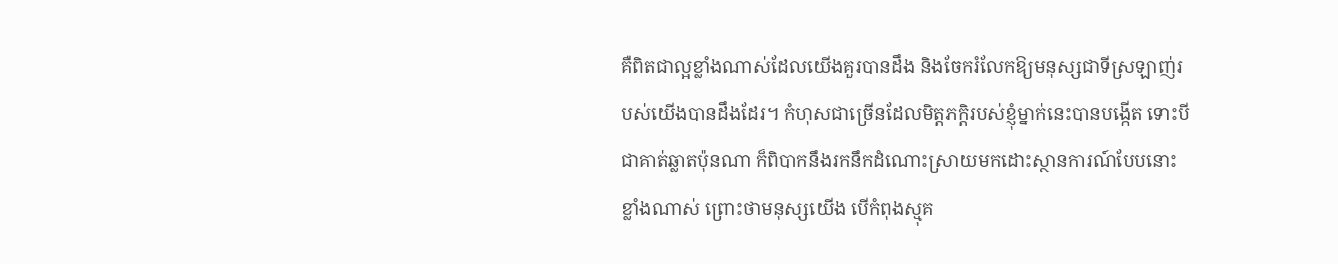គឺពិតជាល្អខ្លាំងណាស់ដែលយើងគួរបានដឹង និងចែករំលែកឱ្យមនុស្សជាទីស្រឡាញ់របស់យើងបានដឹងដែរ។ កំហុសជាច្រើនដែលមិត្តភក្ដិរបស់ខ្ញុំម្នាក់នេះបានបង្កើត ទោះបីជាគាត់ឆ្លាតប៉ុនណា ក៏ពិបាកនឹងរកនឹកដំណោះស្រាយមកដោះស្ថានការណ៍បែបនោះខ្លាំងណាស់ ព្រោះថាមនុស្សយើង បើកំពុងស្មុគ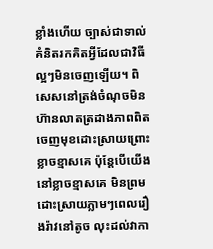ខ្លាំងហើយ ច្បាស់ជាទាល់គំនិតរកគិតអ្វីដែលជាវិធីល្អៗមិនចេញឡើយ។ ពិសេសនៅត្រង់ចំណុចមិនហ៊ានលាតត្រដាងភាពពិត ចេញមុខដោះស្រាយព្រោះខ្លាចខ្មាសគេ ប៉ុន្តែបើយើងនៅខ្លាចខ្មាសគេ មិនព្រមដោះស្រាយភ្លាមៗពេលរឿងរ៉ាវនៅតូច លុះដល់វាកា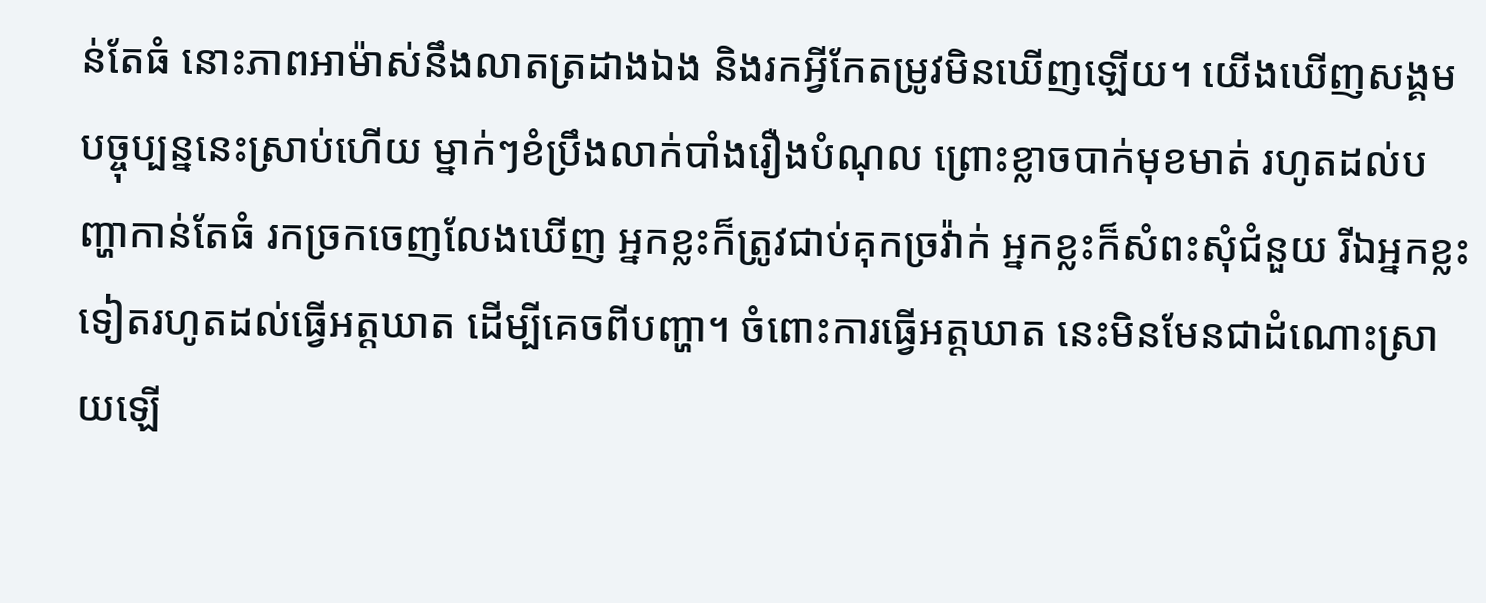ន់តែធំ នោះភាពអាម៉ាស់នឹងលាតត្រដាងឯង និងរកអ្វីកែតម្រូវមិនឃើញឡើយ។ យើងឃើញសង្គមបច្ចុប្បន្ននេះស្រាប់ហើយ ម្នាក់ៗខំប្រឹងលាក់បាំងរឿងបំណុល ព្រោះខ្លាចបាក់មុខមាត់ រហូតដល់បញ្ហាកាន់តែធំ រកច្រកចេញលែងឃើញ អ្នកខ្លះក៏ត្រូវជាប់គុកច្រវ៉ាក់ អ្នកខ្លះក៏សំពះសុំជំនួយ រីឯអ្នកខ្លះទៀតរហូតដល់ធ្វើអត្តឃាត ដើម្បីគេចពីបញ្ហា។ ចំពោះការធ្វើអត្តឃាត នេះមិនមែនជាដំណោះស្រាយឡើ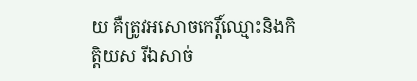យ គឺត្រូវអសោចកេរ្តិ៍ឈ្មោះនិងកិត្តិយស រីឯសាច់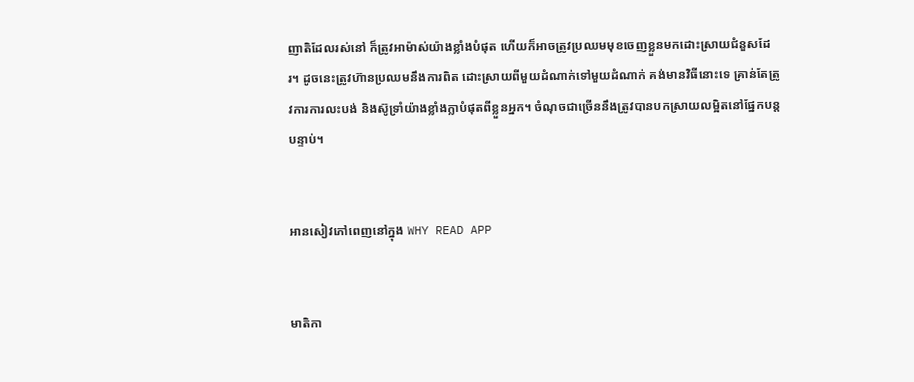ញាតិដែលរស់នៅ ក៏ត្រូវអាម៉ាស់យ៉ាងខ្លាំងបំផុត ហើយក៏អាចត្រូវប្រឈមមុខចេញខ្លួនមកដោះស្រាយជំនួសដែរ។ ដូចនេះត្រូវហ៊ានប្រឈមនឹងការពិត ដោះស្រាយពីមួយដំណាក់ទៅមួយដំណាក់ គង់មានវិធីនោះទេ គ្រាន់តែត្រូវការការលះបង់ និងស៊ូទ្រាំយ៉ាងខ្លាំងក្លាបំផុតពីខ្លួនអ្នក។ ចំណុចជាច្រើននឹងត្រូវបានបកស្រាយលម្អិតនៅផ្នែកបន្តបន្ទាប់។


អានសៀវភៅពេញនៅក្នុង WHY READ APP


មាតិកា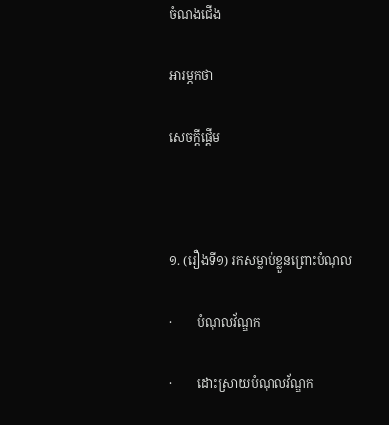ចំណងជើង

អារម្ភកថា

សេចក្ដីផ្ដើម



១. (រឿងទី១) រកសម្លាប់ខ្លួនព្រោះបំណុល

·        បំណុលវ័ណ្ឌក

·        ដោះស្រាយបំណុលវ័ណ្ឌក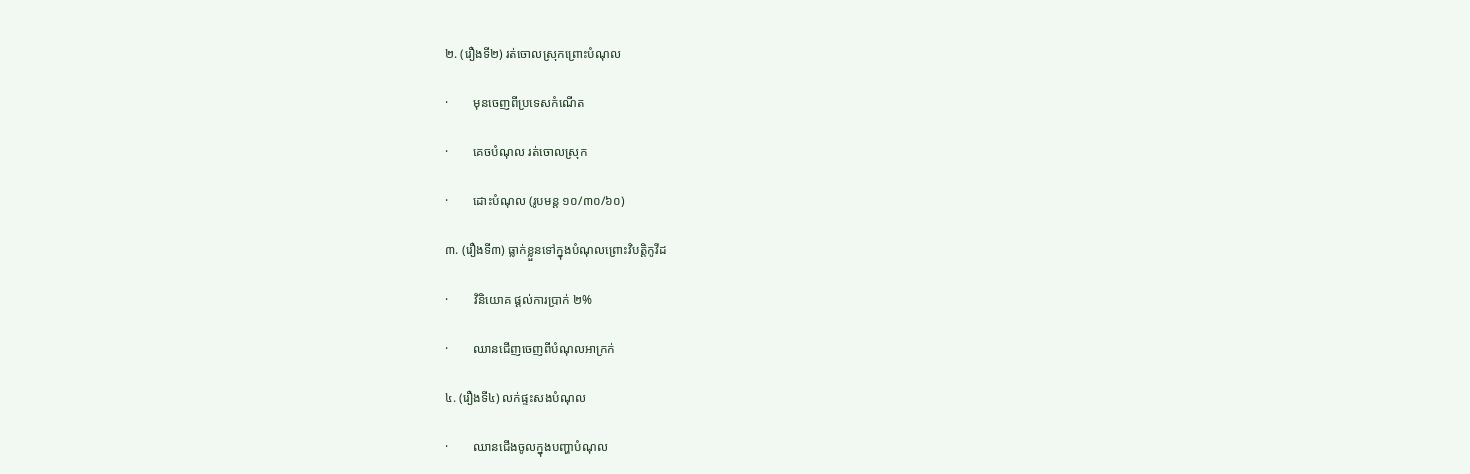២. (រឿងទី២) រត់ចោលស្រុកព្រោះបំណុល

·        មុនចេញពីប្រទេសកំណើត

·        គេចបំណុល រត់ចោលស្រុក

·        ដោះបំណុល (រូបមន្ត ១០/៣០/៦០)

៣. (រឿងទី៣) ធ្លាក់ខ្លួនទៅក្នុងបំណុលព្រោះវិបត្តិកូវីដ

·        វិនិយោគ ផ្ដល់ការប្រាក់ ២%

·        ឈានជើញចេញពីបំណុលអាក្រក់

៤. (រឿងទី៤) លក់ផ្ទះសងបំណុល

·        ឈានជើងចូលក្នុងបញ្ហាបំណុល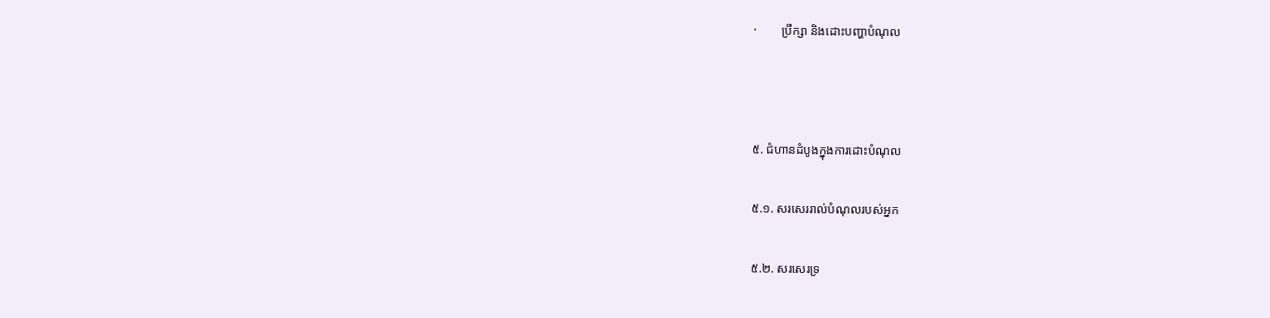·        ប្រឹក្សា និងដោះបញ្ហាបំណុល



៥. ជំហានដំបូងក្នុងការដោះបំណុល

៥.១. សរសេររាល់បំណុលរបស់អ្នក

៥.២. សរសេរទ្រ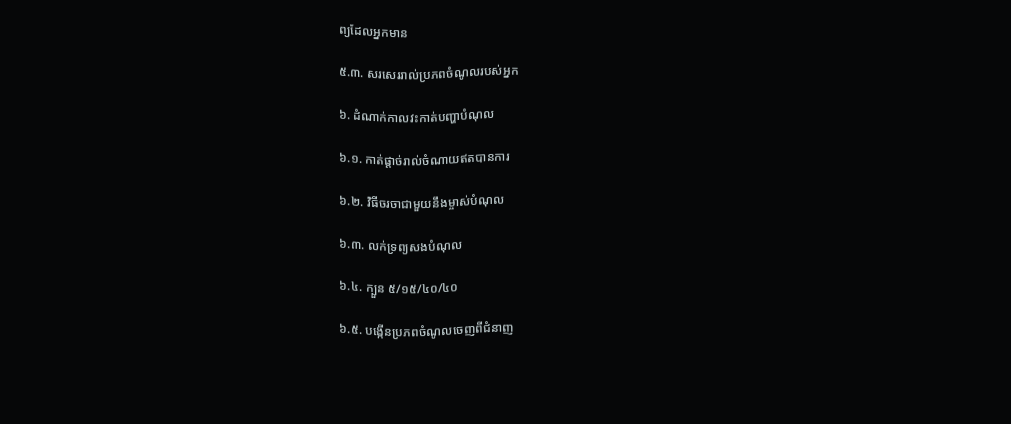ព្យដែលអ្នកមាន

៥.៣. សរសេររាល់ប្រភពចំណូលរបស់អ្នក

៦. ដំណាក់កាលវះកាត់បញ្ហាបំណុល

៦.១. កាត់ផ្ដាច់រាល់ចំណាយឥតបានការ

៦.២. វិធីចរចាជាមួយនឹងម្ចាស់បំណុល

៦.៣. លក់ទ្រព្យសងបំណុល

៦.៤. ក្បួន ៥/១៥/៤០/៤០

៦.៥. បង្កើនប្រភពចំណូលចេញពីជំនាញ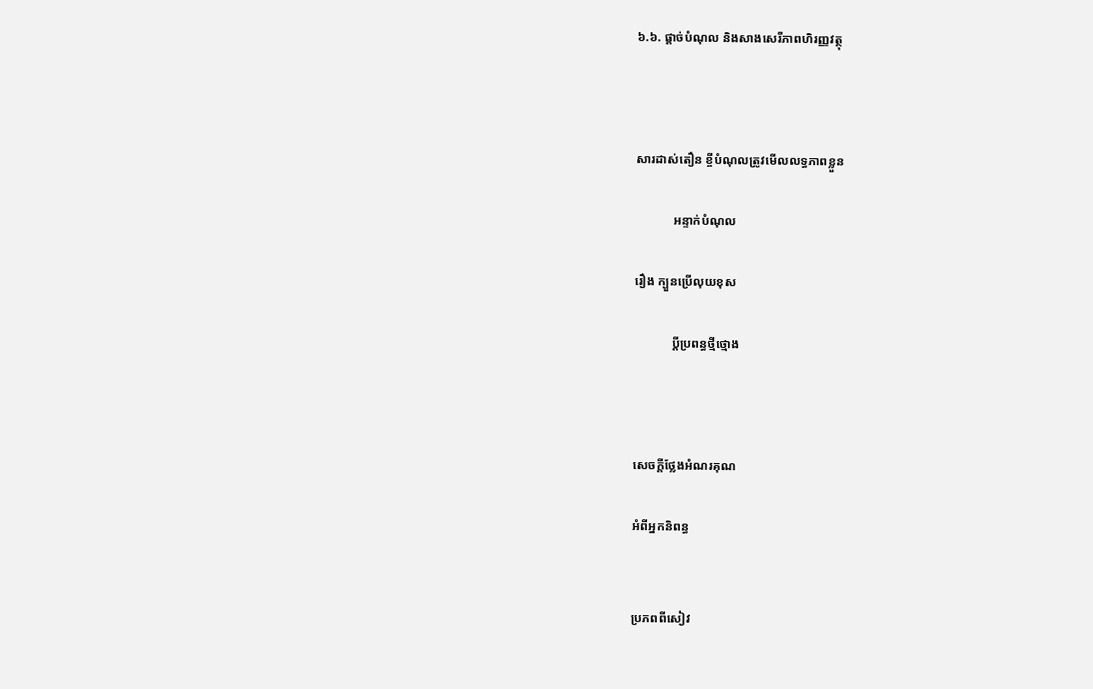៦.៦. ផ្ដាច់បំណុល និងសាងសេរីភាពហិរញ្ញវត្ថុ



សារដាស់តឿន ខ្ចីបំណុលត្រូវមើលលទ្ធភាពខ្លួន

            អន្ទាក់បំណុល

រឿង ក្បួនប្រើលុយខុស

            ប្ដីប្រពន្ធថ្មីថ្មោង



សេចក្ដីថ្លែងអំណរគុណ

អំពីអ្នកនិពន្ធ


ប្រភពពីសៀវ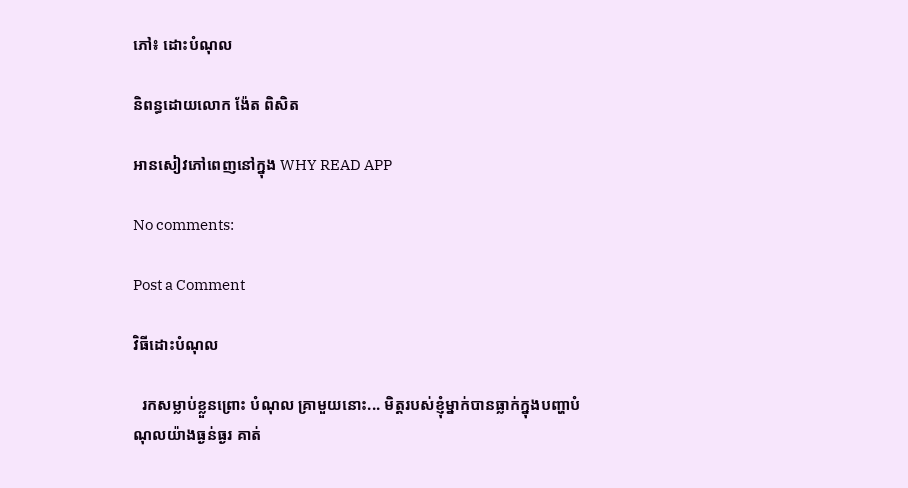ភៅ៖ ដោះបំណុល

និពន្ធដោយលោក ង៉ែត ពិសិត

អានសៀវភៅពេញនៅក្នុង WHY READ APP

No comments:

Post a Comment

វិធីដោះបំណុល

  រកសម្លាប់ខ្លួនព្រោះ បំណុល គ្រាមួយនោះ... មិត្តរបស់ខ្ញុំម្នាក់បានធ្លាក់ក្នុងបញ្ហាបំណុលយ៉ាងធ្ងន់ធ្ងរ គាត់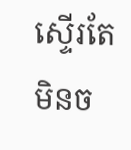ស្ទើរតែមិនច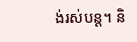ង់រស់បន្ត។ និ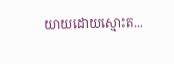យាយដោយស្មោះត...